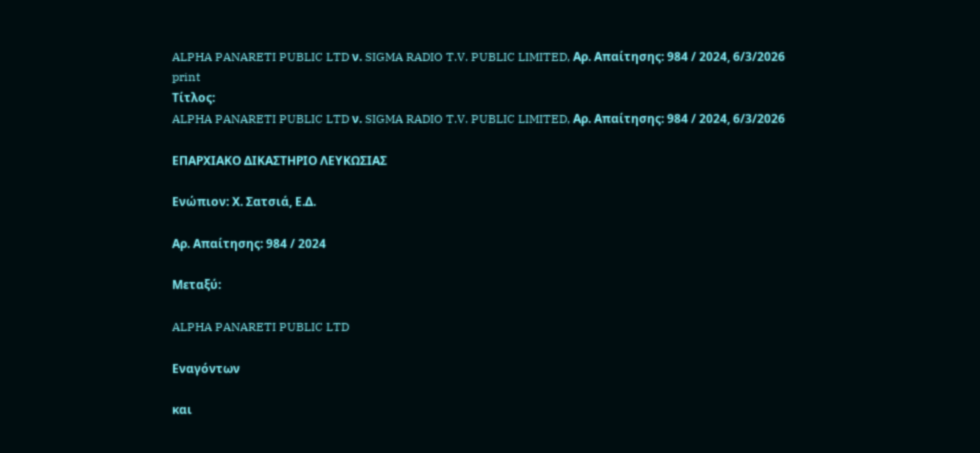ALPHA PANARETI PUBLIC LTD ν. SIGMA RADIO T.V. PUBLIC LIMITED, Αρ. Απαίτησης: 984 / 2024, 6/3/2026
print
Τίτλος:
ALPHA PANARETI PUBLIC LTD ν. SIGMA RADIO T.V. PUBLIC LIMITED, Αρ. Απαίτησης: 984 / 2024, 6/3/2026

ΕΠΑΡΧΙΑΚΟ ΔΙΚΑΣΤΗΡΙΟ ΛΕΥΚΩΣΙΑΣ

Ενώπιον: Χ. Σατσιά, Ε.Δ.

Αρ. Απαίτησης: 984 / 2024

Μεταξύ:

ALPHA PANARETI PUBLIC LTD

Εναγόντων

και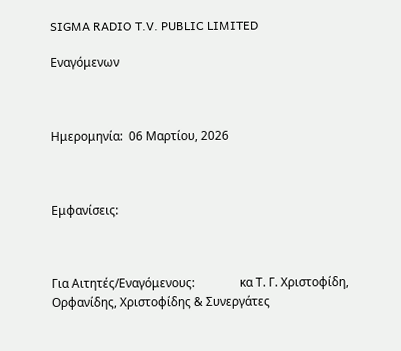SIGMA RADIO T.V. PUBLIC LIMITED

Εναγόμενων



Ημερομηνία:  06 Μαρτίου, 2026



Εμφανίσεις:



Για Αιτητές/Εναγόμενους:               κα Τ. Γ. Χριστοφίδη, Ορφανίδης, Χριστοφίδης & Συνεργάτες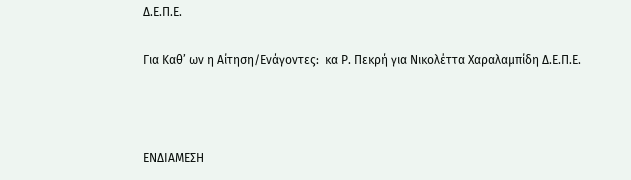Δ.Ε.Π.Ε.

Για Καθ’ ων η Αίτηση/Ενάγοντες:  κα Ρ. Πεκρή για Νικολέττα Χαραλαμπίδη Δ.Ε.Π.Ε.



ΕΝΔΙΑΜΕΣΗ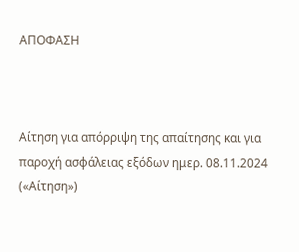ΑΠΟΦΑΣΗ



Αίτηση για απόρριψη της απαίτησης και για παροχή ασφάλειας εξόδων ημερ. 08.11.2024 («Αίτηση»)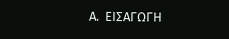Α.  ΕΙΣΑΓΩΓΗ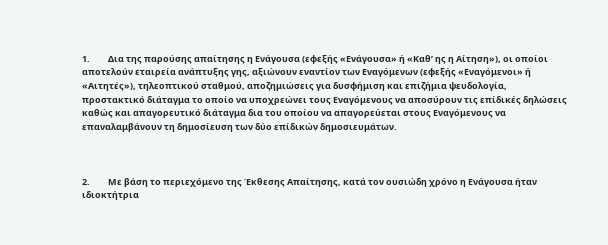1.         Δια της παρούσης απαίτησης η Ενάγουσα (εφεξής «Ενάγουσα» ή «Καθ’ ης η Αίτηση»), οι οποίοι αποτελούν εταιρεία ανάπτυξης γης, αξιώνουν εναντίον των Εναγόμενων (εφεξής «Εναγόμενοι» ή «Αιτητές»), τηλεοπτικού σταθμού, αποζημιώσεις για δυσφήμιση και επιζήμια ψευδολογία, προστακτικό διάταγμα το οποίο να υποχρεώνει τους Εναγόμενους να αποσύρουν τις επίδικές δηλώσεις καθώς και απαγορευτικό διάταγμα δια του οποίου να απαγορεύεται στους Εναγόμενους να επαναλαμβάνουν τη δημοσίευση των δύο επίδικών δημοσιευμάτων.



2.         Με βάση το περιεχόμενο της Έκθεσης Απαίτησης, κατά τον ουσιώδη χρόνο η Ενάγουσα ήταν ιδιοκτήτρια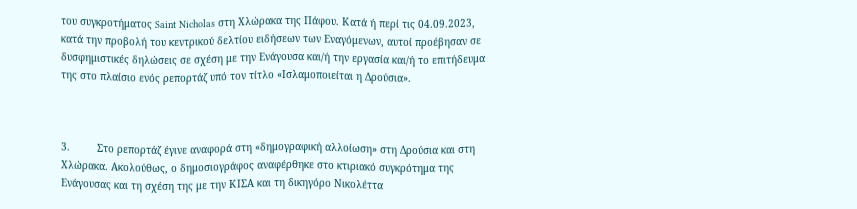του συγκροτήματος Saint Nicholas στη Χλώρακα της Πάφου. Κατά ή περί τις 04.09.2023, κατά την προβολή του κεντρικού δελτίου ειδήσεων των Εναγόμενων, αυτοί προέβησαν σε δυσφημιστικές δηλώσεις σε σχέση με την Ενάγουσα και/ή την εργασία και/ή το επιτήδευμα της στο πλαίσιο ενός ρεπορτάζ υπό τον τίτλο «Ισλαμοποιείται η Δρούσια».



3.         Στο ρεπορτάζ έγινε αναφορά στη «δημογραφική αλλοίωση» στη Δρούσια και στη Χλώρακα. Ακολούθως, ο δημοσιογράφος αναφέρθηκε στο κτιριακό συγκρότημα της Ενάγουσας και τη σχέση της με την ΚΙΣΑ και τη δικηγόρο Νικολέττα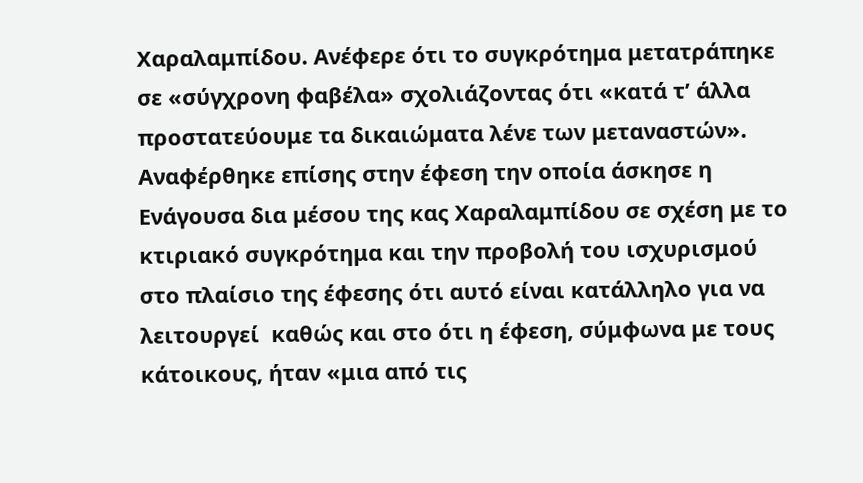Χαραλαμπίδου. Ανέφερε ότι το συγκρότημα μετατράπηκε σε «σύγχρονη φαβέλα» σχολιάζοντας ότι «κατά τ’ άλλα προστατεύουμε τα δικαιώματα λένε των μεταναστών». Αναφέρθηκε επίσης στην έφεση την οποία άσκησε η Ενάγουσα δια μέσου της κας Χαραλαμπίδου σε σχέση με το κτιριακό συγκρότημα και την προβολή του ισχυρισμού στο πλαίσιο της έφεσης ότι αυτό είναι κατάλληλο για να λειτουργεί  καθώς και στο ότι η έφεση, σύμφωνα με τους κάτοικους, ήταν «μια από τις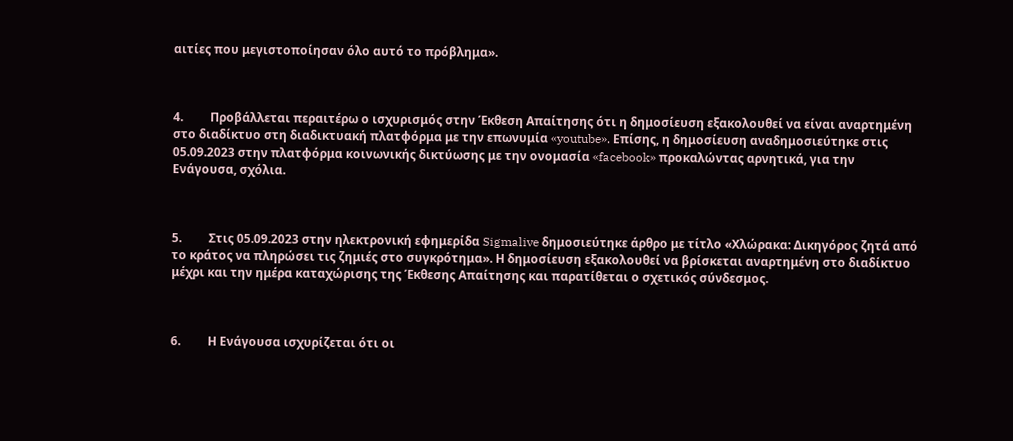αιτίες που μεγιστοποίησαν όλο αυτό το πρόβλημα».



4.         Προβάλλεται περαιτέρω ο ισχυρισμός στην Έκθεση Απαίτησης ότι η δημοσίευση εξακολουθεί να είναι αναρτημένη στο διαδίκτυο στη διαδικτυακή πλατφόρμα με την επωνυμία «youtube». Επίσης, η δημοσίευση αναδημοσιεύτηκε στις 05.09.2023 στην πλατφόρμα κοινωνικής δικτύωσης με την ονομασία «facebook» προκαλώντας αρνητικά, για την Ενάγουσα, σχόλια.



5.         Στις 05.09.2023 στην ηλεκτρονική εφημερίδα Sigmalive δημοσιεύτηκε άρθρο με τίτλο «Χλώρακα: Δικηγόρος ζητά από το κράτος να πληρώσει τις ζημιές στο συγκρότημα». Η δημοσίευση εξακολουθεί να βρίσκεται αναρτημένη στο διαδίκτυο μέχρι και την ημέρα καταχώρισης της Έκθεσης Απαίτησης και παρατίθεται ο σχετικός σύνδεσμος.



6.         Η Ενάγουσα ισχυρίζεται ότι οι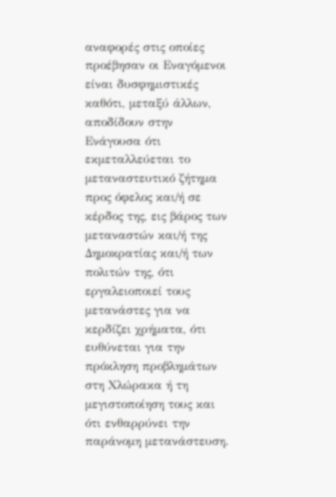αναφορές στις οποίες προέβησαν οι Εναγόμενοι είναι δυσφημιστικές καθότι, μεταξύ άλλων, αποδίδουν στην Ενάγουσα ότι εκμεταλλεύεται το μεταναστευτικό ζήτημα προς όφελος και/ή σε κέρδος της, εις βάρος των μεταναστών και/ή της Δημοκρατίας και/ή των πολιτών της, ότι εργαλειοποιεί τους μετανάστες για να κερδίζει χρήματα, ότι ευθύνεται για την πρόκληση προβλημάτων στη Χλώρακα ή τη μεγιστοποίηση τους και ότι ενθαρρύνει την παράνομη μετανάστευση.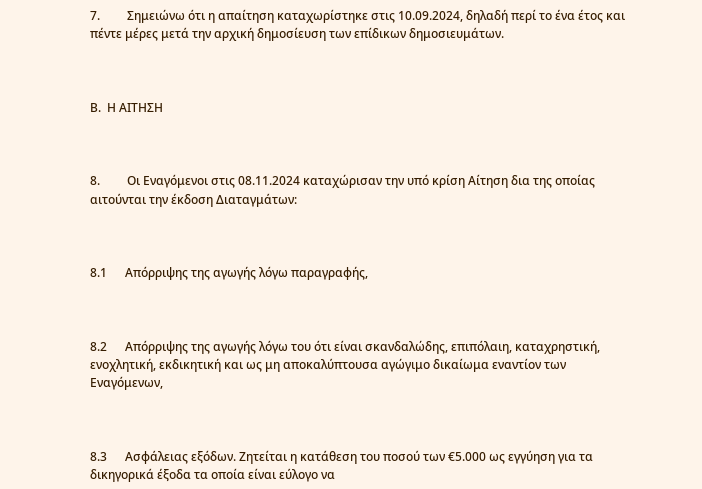7.         Σημειώνω ότι η απαίτηση καταχωρίστηκε στις 10.09.2024, δηλαδή περί το ένα έτος και πέντε μέρες μετά την αρχική δημοσίευση των επίδικων δημοσιευμάτων.



Β.  Η ΑΙΤΗΣΗ



8.         Οι Εναγόμενοι στις 08.11.2024 καταχώρισαν την υπό κρίση Αίτηση δια της οποίας αιτούνται την έκδοση Διαταγμάτων:



8.1      Απόρριψης της αγωγής λόγω παραγραφής,



8.2      Απόρριψης της αγωγής λόγω του ότι είναι σκανδαλώδης, επιπόλαιη, καταχρηστική, ενοχλητική, εκδικητική και ως μη αποκαλύπτουσα αγώγιμο δικαίωμα εναντίον των Εναγόμενων,



8.3      Ασφάλειας εξόδων. Ζητείται η κατάθεση του ποσού των €5.000 ως εγγύηση για τα δικηγορικά έξοδα τα οποία είναι εύλογο να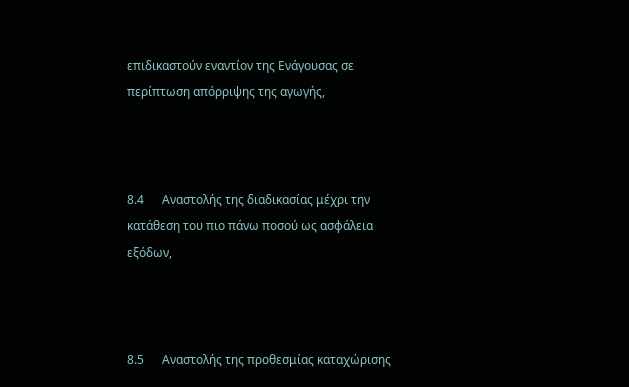επιδικαστούν εναντίον της Ενάγουσας σε περίπτωση απόρριψης της αγωγής,



8.4      Αναστολής της διαδικασίας μέχρι την κατάθεση του πιο πάνω ποσού ως ασφάλεια εξόδων,



8.5      Αναστολής της προθεσμίας καταχώρισης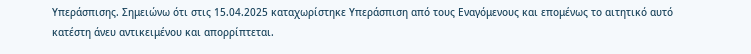Υπεράσπισης. Σημειώνω ότι στις 15.04.2025 καταχωρίστηκε Υπεράσπιση από τους Εναγόμενους και επομένως το αιτητικό αυτό κατέστη άνευ αντικειμένου και απορρίπτεται.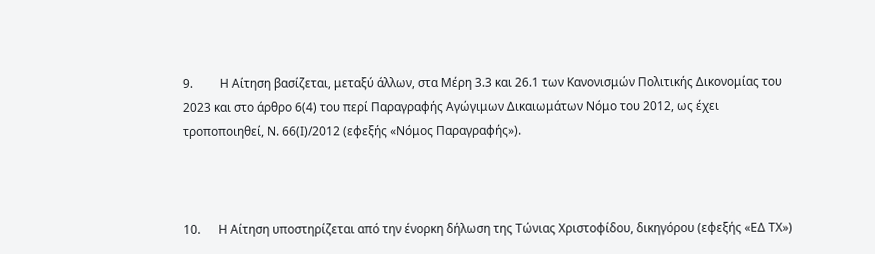9.         Η Αίτηση βασίζεται, μεταξύ άλλων, στα Μέρη 3.3 και 26.1 των Κανονισμών Πολιτικής Δικονομίας του 2023 και στο άρθρο 6(4) του περί Παραγραφής Αγώγιμων Δικαιωμάτων Νόμο του 2012, ως έχει τροποποιηθεί, Ν. 66(Ι)/2012 (εφεξής «Νόμος Παραγραφής»).



10.      Η Αίτηση υποστηρίζεται από την ένορκη δήλωση της Τώνιας Χριστοφίδου, δικηγόρου (εφεξής «ΕΔ ΤΧ»)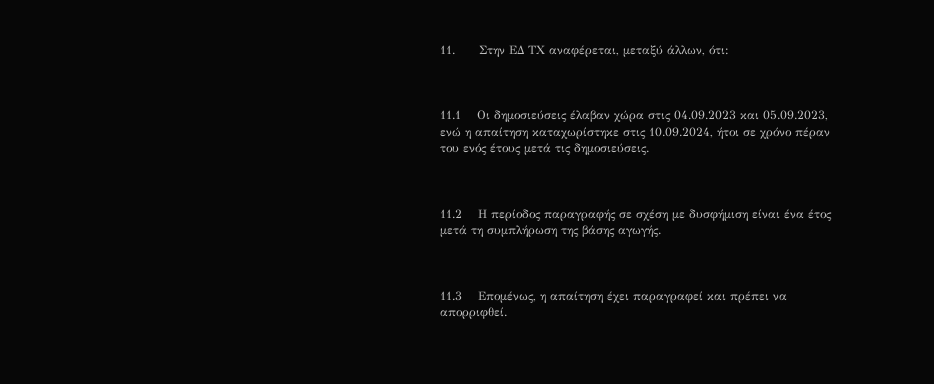11.      Στην ΕΔ ΤΧ αναφέρεται, μεταξύ άλλων, ότι:



11.1    Οι δημοσιεύσεις έλαβαν χώρα στις 04.09.2023 και 05.09.2023, ενώ η απαίτηση καταχωρίστηκε στις 10.09.2024, ήτοι σε χρόνο πέραν του ενός έτους μετά τις δημοσιεύσεις.



11.2    Η περίοδος παραγραφής σε σχέση με δυσφήμιση είναι ένα έτος μετά τη συμπλήρωση της βάσης αγωγής.



11.3    Επομένως, η απαίτηση έχει παραγραφεί και πρέπει να απορριφθεί.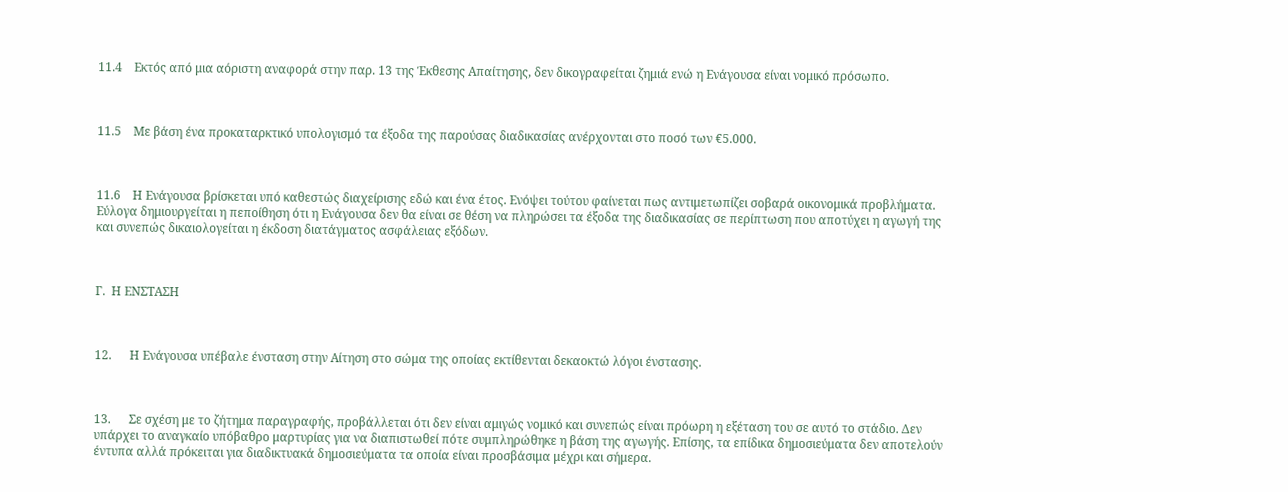11.4    Εκτός από μια αόριστη αναφορά στην παρ. 13 της Έκθεσης Απαίτησης, δεν δικογραφείται ζημιά ενώ η Ενάγουσα είναι νομικό πρόσωπο.



11.5    Με βάση ένα προκαταρκτικό υπολογισμό τα έξοδα της παρούσας διαδικασίας ανέρχονται στο ποσό των €5.000.



11.6    Η Ενάγουσα βρίσκεται υπό καθεστώς διαχείρισης εδώ και ένα έτος. Ενόψει τούτου φαίνεται πως αντιμετωπίζει σοβαρά οικονομικά προβλήματα. Εύλογα δημιουργείται η πεποίθηση ότι η Ενάγουσα δεν θα είναι σε θέση να πληρώσει τα έξοδα της διαδικασίας σε περίπτωση που αποτύχει η αγωγή της και συνεπώς δικαιολογείται η έκδοση διατάγματος ασφάλειας εξόδων.



Γ.  Η ΕΝΣΤΑΣΗ



12.      Η Ενάγουσα υπέβαλε ένσταση στην Αίτηση στο σώμα της οποίας εκτίθενται δεκαοκτώ λόγοι ένστασης.



13.      Σε σχέση με το ζήτημα παραγραφής, προβάλλεται ότι δεν είναι αμιγώς νομικό και συνεπώς είναι πρόωρη η εξέταση του σε αυτό το στάδιο. Δεν υπάρχει το αναγκαίο υπόβαθρο μαρτυρίας για να διαπιστωθεί πότε συμπληρώθηκε η βάση της αγωγής. Επίσης, τα επίδικα δημοσιεύματα δεν αποτελούν έντυπα αλλά πρόκειται για διαδικτυακά δημοσιεύματα τα οποία είναι προσβάσιμα μέχρι και σήμερα.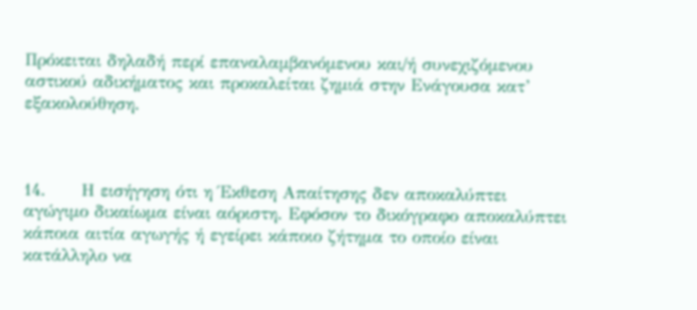Πρόκειται δηλαδή περί επαναλαμβανόμενου και/ή συνεχιζόμενου αστικού αδικήματος και προκαλείται ζημιά στην Ενάγουσα κατ’ εξακολούθηση.



14.      Η εισήγηση ότι η Έκθεση Απαίτησης δεν αποκαλύπτει αγώγιμο δικαίωμα είναι αόριστη. Εφόσον το δικόγραφο αποκαλύπτει κάποια αιτία αγωγής ή εγείρει κάποιο ζήτημα το οποίο είναι κατάλληλο να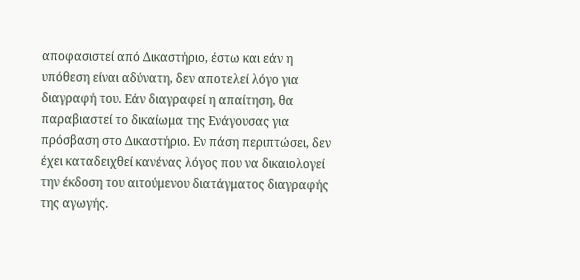αποφασιστεί από Δικαστήριο, έστω και εάν η υπόθεση είναι αδύνατη, δεν αποτελεί λόγο για διαγραφή του. Εάν διαγραφεί η απαίτηση, θα παραβιαστεί το δικαίωμα της Ενάγουσας για πρόσβαση στο Δικαστήριο. Εν πάση περιπτώσει, δεν έχει καταδειχθεί κανένας λόγος που να δικαιολογεί την έκδοση του αιτούμενου διατάγματος διαγραφής της αγωγής.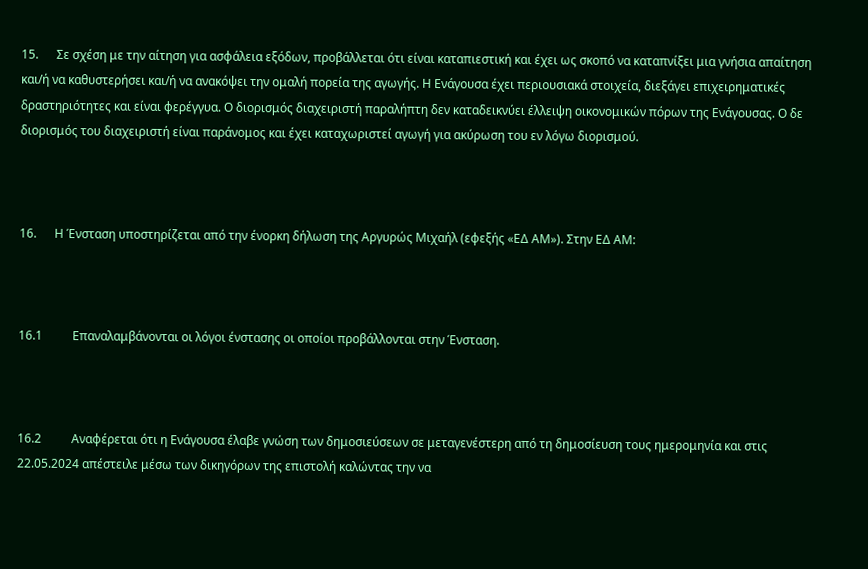15.      Σε σχέση με την αίτηση για ασφάλεια εξόδων, προβάλλεται ότι είναι καταπιεστική και έχει ως σκοπό να καταπνίξει μια γνήσια απαίτηση και/ή να καθυστερήσει και/ή να ανακόψει την ομαλή πορεία της αγωγής. Η Ενάγουσα έχει περιουσιακά στοιχεία, διεξάγει επιχειρηματικές δραστηριότητες και είναι φερέγγυα. Ο διορισμός διαχειριστή παραλήπτη δεν καταδεικνύει έλλειψη οικονομικών πόρων της Ενάγουσας. Ο δε διορισμός του διαχειριστή είναι παράνομος και έχει καταχωριστεί αγωγή για ακύρωση του εν λόγω διορισμού.



16.      Η Ένσταση υποστηρίζεται από την ένορκη δήλωση της Αργυρώς Μιχαήλ (εφεξής «ΕΔ ΑΜ»). Στην ΕΔ ΑΜ:



16.1          Επαναλαμβάνονται οι λόγοι ένστασης οι οποίοι προβάλλονται στην Ένσταση.



16.2          Αναφέρεται ότι η Ενάγουσα έλαβε γνώση των δημοσιεύσεων σε μεταγενέστερη από τη δημοσίευση τους ημερομηνία και στις 22.05.2024 απέστειλε μέσω των δικηγόρων της επιστολή καλώντας την να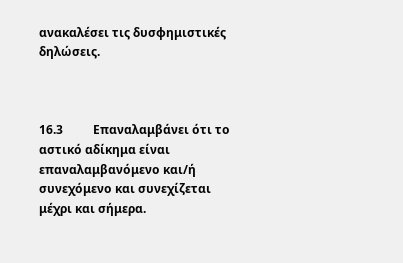ανακαλέσει τις δυσφημιστικές δηλώσεις.



16.3          Επαναλαμβάνει ότι το αστικό αδίκημα είναι επαναλαμβανόμενο και/ή συνεχόμενο και συνεχίζεται μέχρι και σήμερα.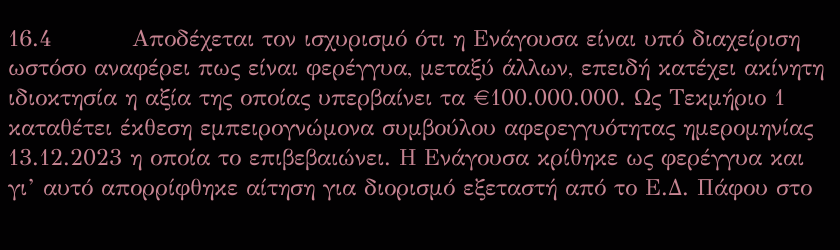16.4          Αποδέχεται τον ισχυρισμό ότι η Ενάγουσα είναι υπό διαχείριση ωστόσο αναφέρει πως είναι φερέγγυα, μεταξύ άλλων, επειδή κατέχει ακίνητη ιδιοκτησία η αξία της οποίας υπερβαίνει τα €100.000.000. Ως Τεκμήριο 1 καταθέτει έκθεση εμπειρογνώμονα συμβούλου αφερεγγυότητας ημερομηνίας 13.12.2023 η οποία το επιβεβαιώνει. Η Ενάγουσα κρίθηκε ως φερέγγυα και γι’ αυτό απορρίφθηκε αίτηση για διορισμό εξεταστή από το Ε.Δ. Πάφου στο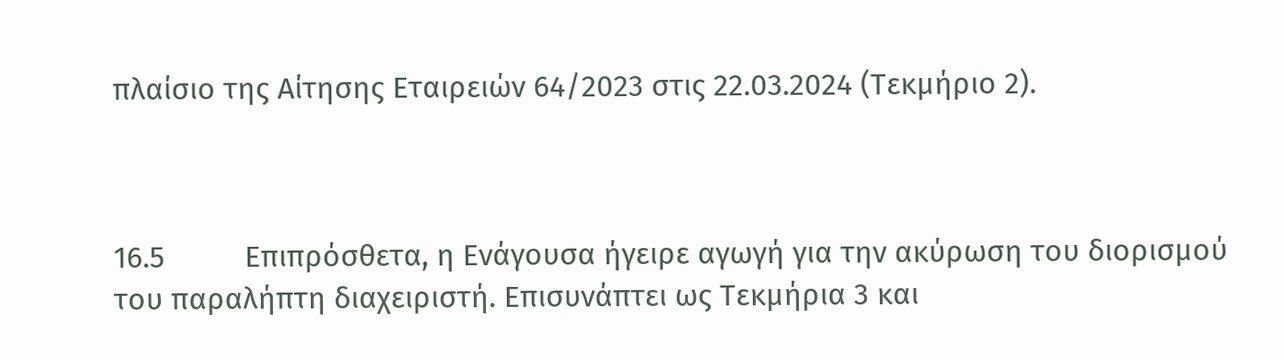πλαίσιο της Αίτησης Εταιρειών 64/2023 στις 22.03.2024 (Τεκμήριο 2).



16.5          Επιπρόσθετα, η Ενάγουσα ήγειρε αγωγή για την ακύρωση του διορισμού του παραλήπτη διαχειριστή. Επισυνάπτει ως Τεκμήρια 3 και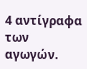4 αντίγραφα των αγωγών.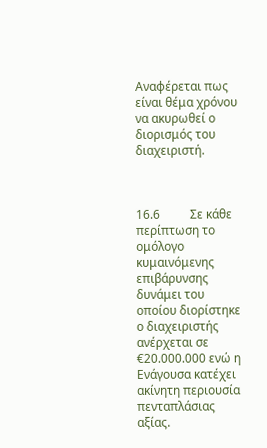Αναφέρεται πως είναι θέμα χρόνου να ακυρωθεί ο διορισμός του διαχειριστή.



16.6          Σε κάθε περίπτωση το ομόλογο κυμαινόμενης επιβάρυνσης δυνάμει του οποίου διορίστηκε ο διαχειριστής ανέρχεται σε €20.000.000 ενώ η Ενάγουσα κατέχει ακίνητη περιουσία πενταπλάσιας αξίας.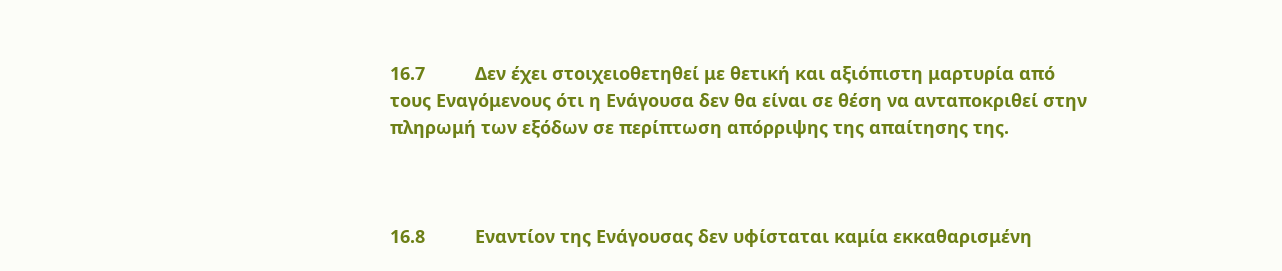16.7          Δεν έχει στοιχειοθετηθεί με θετική και αξιόπιστη μαρτυρία από τους Εναγόμενους ότι η Ενάγουσα δεν θα είναι σε θέση να ανταποκριθεί στην πληρωμή των εξόδων σε περίπτωση απόρριψης της απαίτησης της.



16.8          Εναντίον της Ενάγουσας δεν υφίσταται καμία εκκαθαρισμένη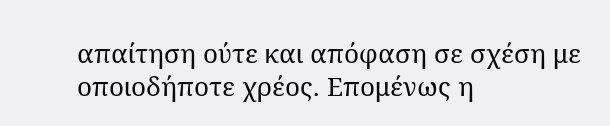απαίτηση ούτε και απόφαση σε σχέση με οποιοδήποτε χρέος. Επομένως η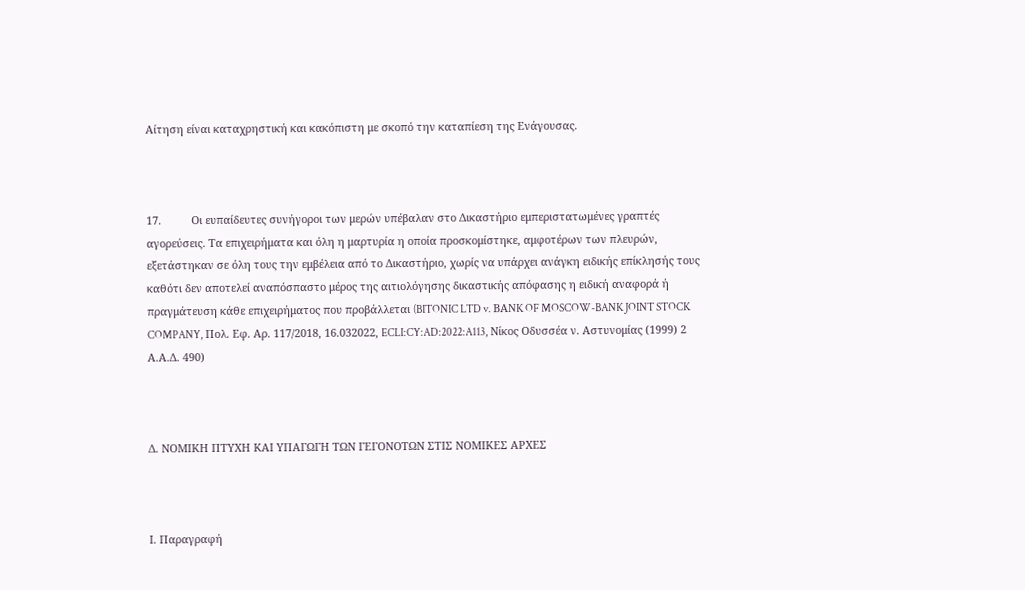Αίτηση είναι καταχρηστική και κακόπιστη με σκοπό την καταπίεση της Ενάγουσας.



17.          Οι ευπαίδευτες συνήγοροι των μερών υπέβαλαν στο Δικαστήριο εμπεριστατωμένες γραπτές αγορεύσεις. Τα επιχειρήματα και όλη η μαρτυρία η οποία προσκομίστηκε, αμφοτέρων των πλευρών, εξετάστηκαν σε όλη τους την εμβέλεια από το Δικαστήριο, χωρίς να υπάρχει ανάγκη ειδικής επίκλησής τους καθότι δεν αποτελεί αναπόσπαστο μέρος της αιτιολόγησης δικαστικής απόφασης η ειδική αναφορά ή πραγμάτευση κάθε επιχειρήματος που προβάλλεται (BITONIC LTD v. BΑNK OF MOSCOW-BANK JOINT STOCK COMPANY, Πολ. Εφ. Αρ. 117/2018, 16.032022, ECLI:CY:AD:2022:A113, Νίκος Οδυσσέα ν. Αστυνομίας (1999) 2 Α.Α.Δ. 490)



Δ. ΝΟΜΙΚΗ ΠΤΥΧΗ ΚΑΙ ΥΠΑΓΩΓΗ ΤΩΝ ΓΕΓΟΝΟΤΩΝ ΣΤΙΣ ΝΟΜΙΚΕΣ ΑΡΧΕΣ



Ι. Παραγραφή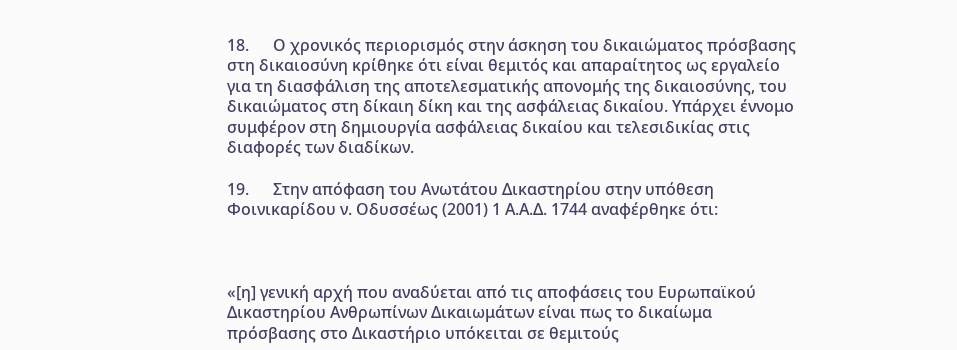18.      Ο χρονικός περιορισμός στην άσκηση του δικαιώματος πρόσβασης στη δικαιοσύνη κρίθηκε ότι είναι θεμιτός και απαραίτητος ως εργαλείο για τη διασφάλιση της αποτελεσματικής απονομής της δικαιοσύνης, του δικαιώματος στη δίκαιη δίκη και της ασφάλειας δικαίου. Υπάρχει έννομο συμφέρον στη δημιουργία ασφάλειας δικαίου και τελεσιδικίας στις διαφορές των διαδίκων.

19.      Στην απόφαση του Ανωτάτου Δικαστηρίου στην υπόθεση Φοινικαρίδου ν. Οδυσσέως (2001) 1 Α.Α.Δ. 1744 αναφέρθηκε ότι:



«[η] γενική αρχή που αναδύεται από τις αποφάσεις του Ευρωπαϊκού Δικαστηρίου Ανθρωπίνων Δικαιωμάτων είναι πως το δικαίωμα πρόσβασης στο Δικαστήριο υπόκειται σε θεμιτούς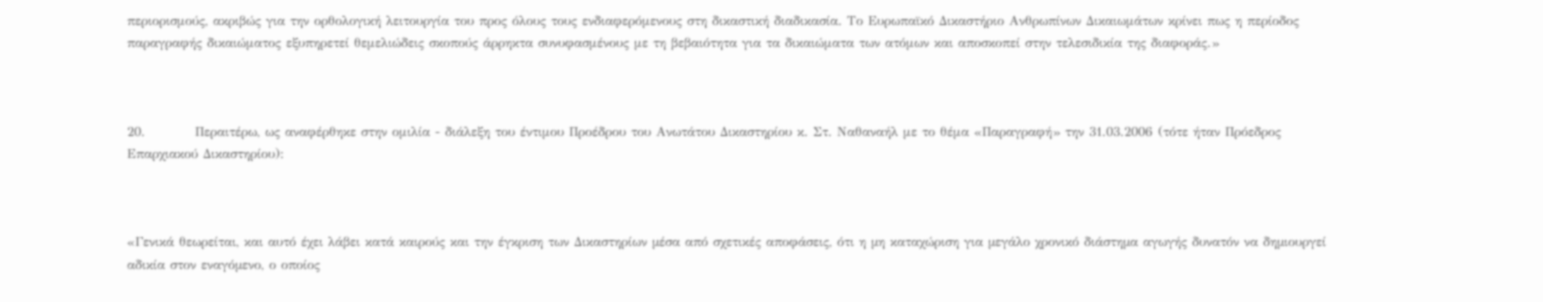περιορισμούς, ακριβώς για την ορθολογική λειτουργία του προς όλους τους ενδιαφερόμενους στη δικαστική διαδικασία. Το Ευρωπαϊκό Δικαστήριο Ανθρωπίνων Δικαιωμάτων κρίνει πως η περίοδος παραγραφής δικαιώματος εξυπηρετεί θεμελιώδεις σκοπούς άρρηκτα συνυφασμένους με τη βεβαιότητα για τα δικαιώματα των ατόμων και αποσκοπεί στην τελεσιδικία της διαφοράς.»



20.          Περαιτέρω, ως αναφέρθηκε στην ομιλία - διάλεξη του έντιμου Προέδρου του Ανωτάτου Δικαστηρίου κ. Στ. Ναθαναήλ με το θέμα «Παραγραφή» την 31.03.2006 (τότε ήταν Πρόεδρος Επαρχιακού Δικαστηρίου):



«Γενικά θεωρείται, και αυτό έχει λάβει κατά καιρούς και την έγκριση των Δικαστηρίων µέσα από σχετικές αποφάσεις, ότι η µη καταχώριση για µεγάλο χρονικό διάστηµα αγωγής δυνατόν να δηµιουργεί αδικία στον εναγόµενο, ο οποίος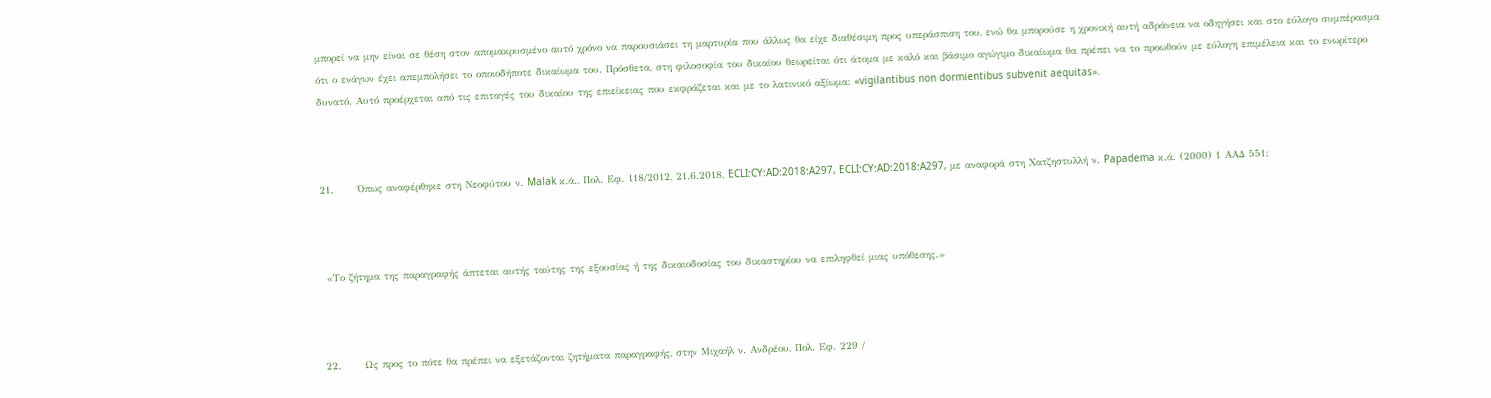µπορεί να µην είναι σε θέση στον αποµακρυσµένο αυτό χρόνο να παρουσιάσει τη µαρτυρία που άλλως θα είχε διαθέσιµη προς υπεράσπιση του, ενώ θα µπορούσε η χρονική αυτή αδράνεια να οδηγήσει και στο εύλογο συµπέρασµα ότι ο ενάγων έχει απεµπολήσει το οποιοδήποτε δικαίωµα του. Πρόσθετα, στη φιλοσοφία του δικαίου θεωρείται ότι άτοµα µε καλό και βάσιµο αγώγιµο δικαίωµα θα πρέπει να το προωθούν µε εύλογη επιµέλεια και το ενωρίτερο δυνατό. Αυτό προέρχεται από τις επιταγές του δικαίου της επιείκειας που εκφράζεται και µε το λατινικό αξίωµα: «vigilantibus non dormientibus subvenit aequitas».



21.      Όπως αναφέρθηκε στη Νεοφύτου ν. Malak κ.ά., Πολ. Εφ. 118/2012, 21.6.2018, ECLI:CY:AD:2018:A297, ECLI:CY:AD:2018:A297, με αναφορά στη Χατζηστυλλή ν. Papadema κ.ά. (2000) 1 ΑΑΔ 551:



 «Το ζήτημα της παραγραφής άπτεται αυτής ταύτης της εξουσίας ή της δικαιοδοσίας του δικαστηρίου να επιληφθεί μιας υπόθεσης.»



22.      Ως προς το πότε θα πρέπει να εξετάζονται ζητήματα παραγραφής, στην Μιχαήλ ν. Ανδρέου, Πολ. Εφ. 229 /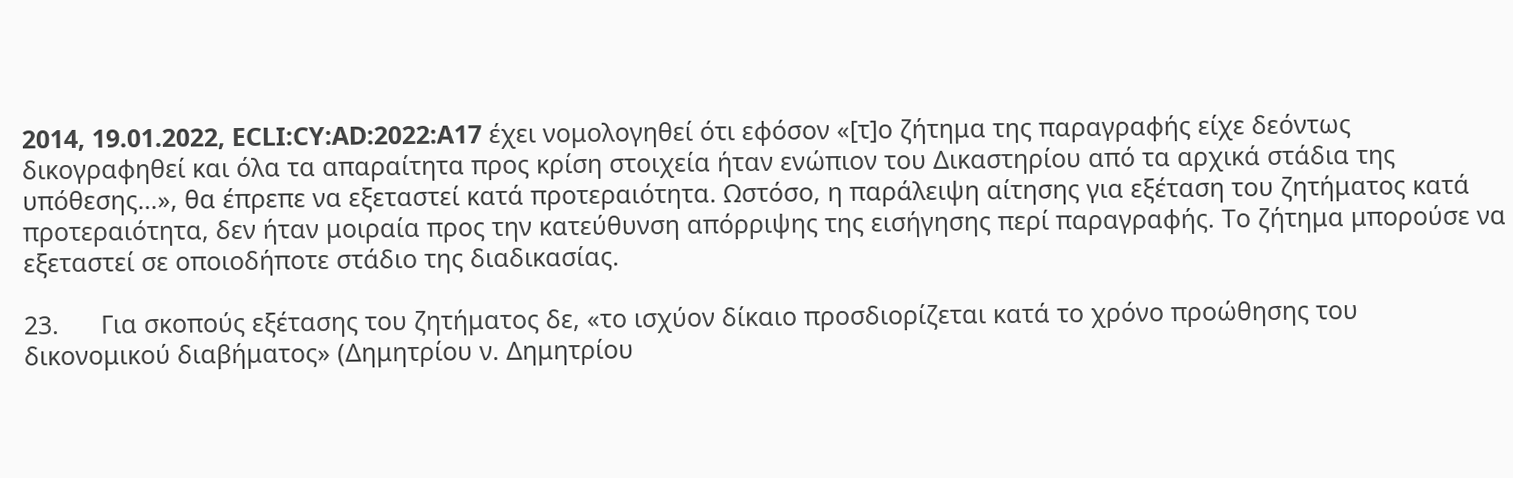2014, 19.01.2022, ECLI:CY:AD:2022:A17 έχει νομολογηθεί ότι εφόσον «[τ]ο ζήτημα της παραγραφής είχε δεόντως δικογραφηθεί και όλα τα απαραίτητα προς κρίση στοιχεία ήταν ενώπιον του Δικαστηρίου από τα αρχικά στάδια της υπόθεσης…», θα έπρεπε να εξεταστεί κατά προτεραιότητα. Ωστόσο, η παράλειψη αίτησης για εξέταση του ζητήματος κατά προτεραιότητα, δεν ήταν μοιραία προς την κατεύθυνση απόρριψης της εισήγησης περί παραγραφής. Το ζήτημα μπορούσε να εξεταστεί σε οποιοδήποτε στάδιο της διαδικασίας.

23.      Για σκοπούς εξέτασης του ζητήματος δε, «το ισχύον δίκαιο προσδιορίζεται κατά το χρόνο προώθησης του δικονομικού διαβήματος» (Δημητρίου ν. Δημητρίου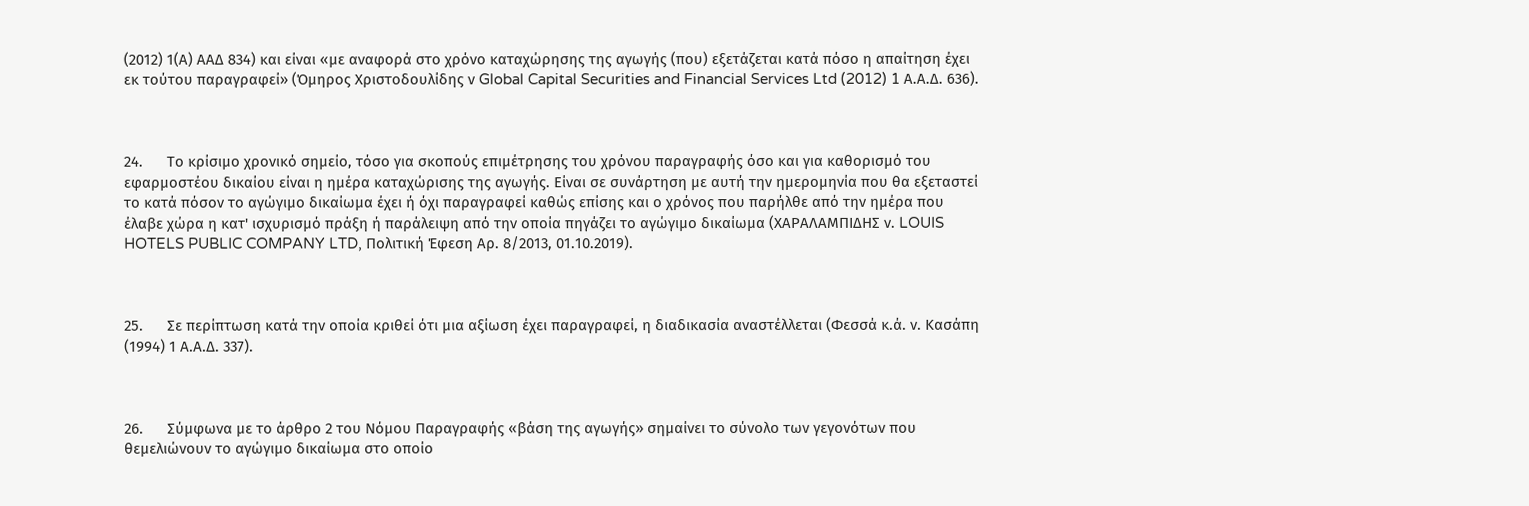(2012) 1(Α) ΑΑΔ 834) και είναι «με αναφορά στο χρόνο καταχώρησης της αγωγής (που) εξετάζεται κατά πόσο η απαίτηση έχει εκ τούτου παραγραφεί» (Όμηρος Χριστοδουλίδης ν Global Capital Securities and Financial Services Ltd (2012) 1 Α.Α.Δ. 636).



24.      Το κρίσιμο χρονικό σημείο, τόσο για σκοπούς επιμέτρησης του χρόνου παραγραφής όσο και για καθορισμό του εφαρμοστέου δικαίου είναι η ημέρα καταχώρισης της αγωγής. Είναι σε συνάρτηση με αυτή την ημερομηνία που θα εξεταστεί το κατά πόσον το αγώγιμο δικαίωμα έχει ή όχι παραγραφεί καθώς επίσης και ο χρόνος που παρήλθε από την ημέρα που έλαβε χώρα η κατ' ισχυρισμό πράξη ή παράλειψη από την οποία πηγάζει το αγώγιμο δικαίωμα (ΧΑΡΑΛΑΜΠΙΔΗΣ ν. LOUIS HOTELS PUBLIC COMPANY LTD, Πολιτική Έφεση Αρ. 8/2013, 01.10.2019).



25.      Σε περίπτωση κατά την οποία κριθεί ότι μια αξίωση έχει παραγραφεί, η διαδικασία αναστέλλεται (Φεσσά κ.ά. ν. Κασάπη (1994) 1 Α.Α.Δ. 337).



26.      Σύμφωνα με το άρθρο 2 του Νόμου Παραγραφής «βάση της αγωγής» σημαίνει το σύνολο των γεγονότων που θεμελιώνουν το αγώγιμο δικαίωμα στο οποίο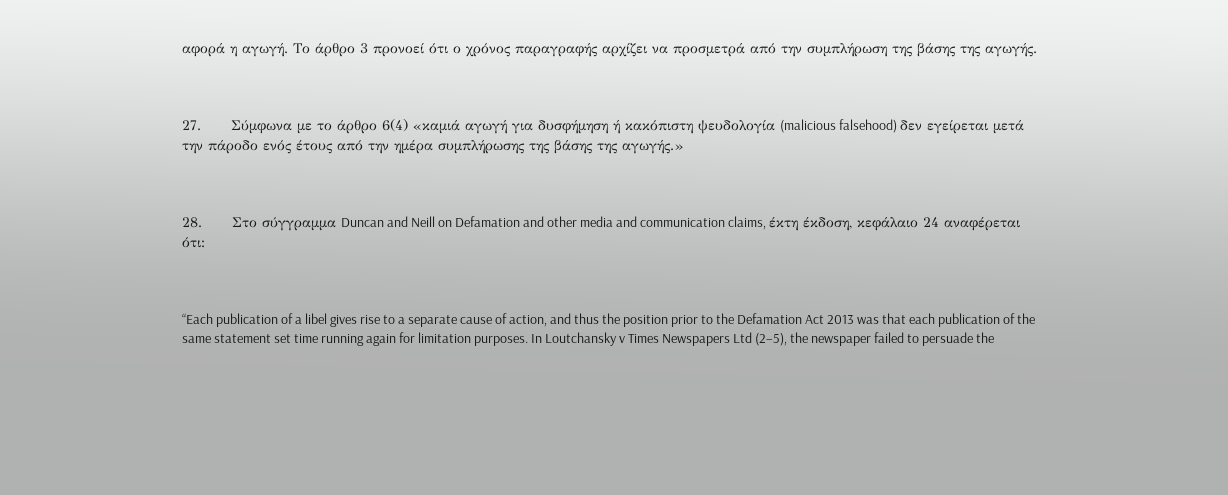αφορά η αγωγή. Το άρθρο 3 προνοεί ότι ο χρόνος παραγραφής αρχίζει να προσμετρά από την συμπλήρωση της βάσης της αγωγής.



27.      Σύμφωνα με το άρθρο 6(4) «καμιά αγωγή για δυσφήμηση ή κακόπιστη ψευδολογία (malicious falsehood) δεν εγείρεται μετά την πάροδο ενός έτους από την ημέρα συμπλήρωσης της βάσης της αγωγής.»



28.      Στο σύγγραμμα Duncan and Neill on Defamation and other media and communication claims, έκτη έκδοση, κεφάλαιο 24 αναφέρεται ότι:



“Each publication of a libel gives rise to a separate cause of action, and thus the position prior to the Defamation Act 2013 was that each publication of the same statement set time running again for limitation purposes. In Loutchansky v Times Newspapers Ltd (2–5), the newspaper failed to persuade the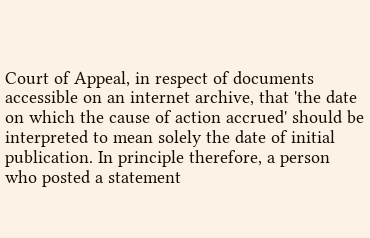Court of Appeal, in respect of documents accessible on an internet archive, that 'the date on which the cause of action accrued' should be interpreted to mean solely the date of initial publication. In principle therefore, a person who posted a statement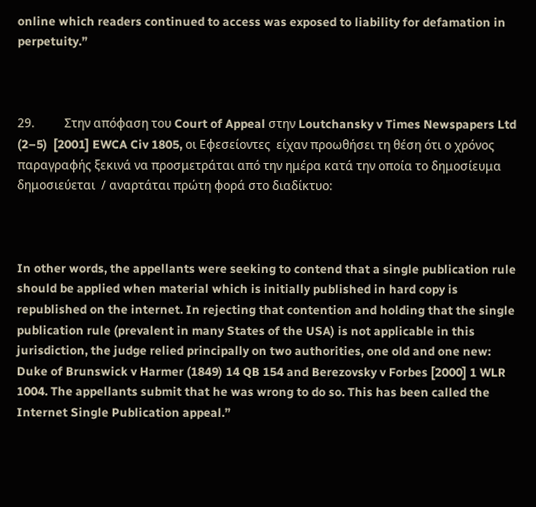online which readers continued to access was exposed to liability for defamation in perpetuity.”



29.          Στην απόφαση του Court of Appeal στην Loutchansky v Times Newspapers Ltd (2–5)  [2001] EWCA Civ 1805, οι Εφεσείοντες  είχαν προωθήσει τη θέση ότι ο χρόνος παραγραφής ξεκινά να προσμετράται από την ημέρα κατά την οποία το δημοσίευμα δημοσιεύεται  / αναρτάται πρώτη φορά στο διαδίκτυο:



In other words, the appellants were seeking to contend that a single publication rule should be applied when material which is initially published in hard copy is republished on the internet. In rejecting that contention and holding that the single publication rule (prevalent in many States of the USA) is not applicable in this jurisdiction, the judge relied principally on two authorities, one old and one new: Duke of Brunswick v Harmer (1849) 14 QB 154 and Berezovsky v Forbes [2000] 1 WLR 1004. The appellants submit that he was wrong to do so. This has been called the Internet Single Publication appeal.”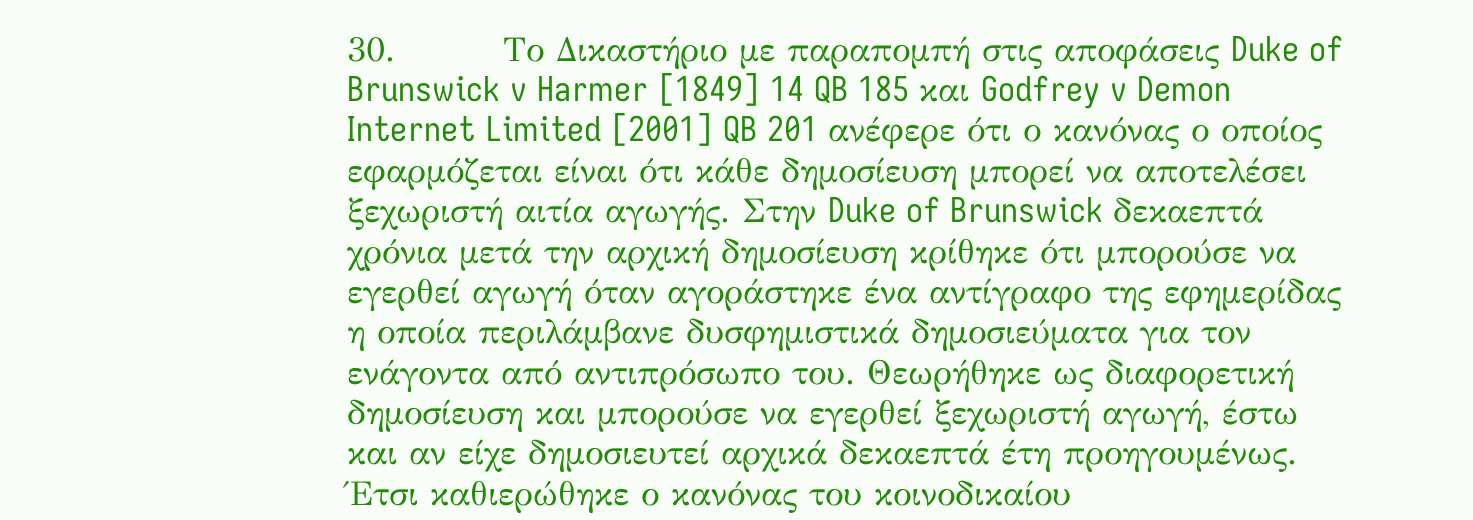30.         Το Δικαστήριο με παραπομπή στις αποφάσεις Duke of Brunswick v Harmer [1849] 14 QB 185 και Godfrey v Demon Internet Limited [2001] QB 201 ανέφερε ότι ο κανόνας ο οποίος εφαρμόζεται είναι ότι κάθε δημοσίευση μπορεί να αποτελέσει ξεχωριστή αιτία αγωγής. Στην Duke of Brunswick δεκαεπτά χρόνια μετά την αρχική δημοσίευση κρίθηκε ότι μπορούσε να εγερθεί αγωγή όταν αγοράστηκε ένα αντίγραφο της εφημερίδας η οποία περιλάμβανε δυσφημιστικά δημοσιεύματα για τον ενάγοντα από αντιπρόσωπο του. Θεωρήθηκε ως διαφορετική δημοσίευση και μπορούσε να εγερθεί ξεχωριστή αγωγή, έστω και αν είχε δημοσιευτεί αρχικά δεκαεπτά έτη προηγουμένως. Έτσι καθιερώθηκε ο κανόνας του κοινοδικαίου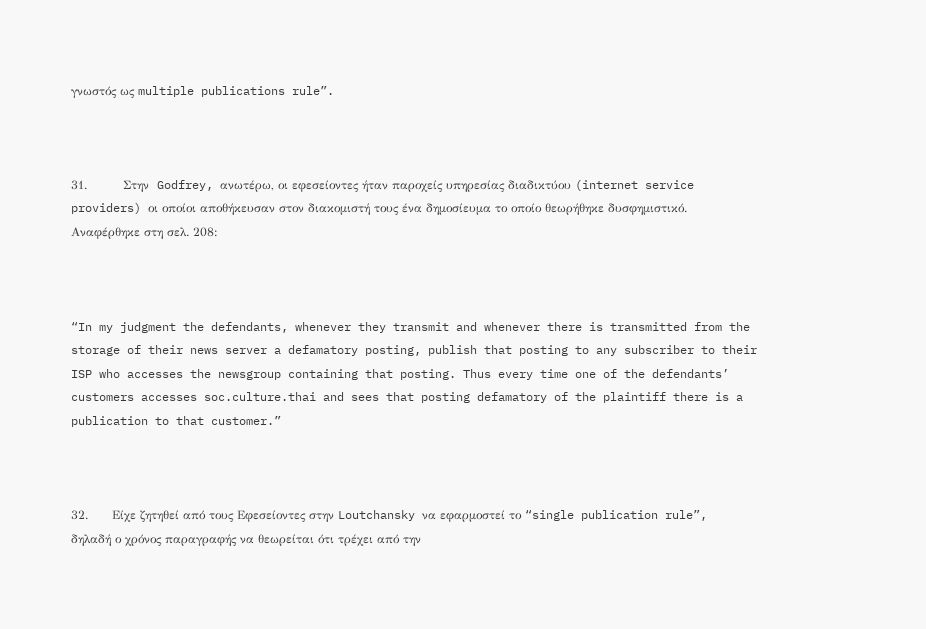γνωστός ως multiple publications rule”.



31.         Στην  Godfrey, ανωτέρω, οι εφεσείοντες ήταν παροχείς υπηρεσίας διαδικτύου (internet service providers) οι οποίοι αποθήκευσαν στον διακομιστή τους ένα δημοσίευμα το οποίο θεωρήθηκε δυσφημιστικό. Αναφέρθηκε στη σελ. 208:



“In my judgment the defendants, whenever they transmit and whenever there is transmitted from the storage of their news server a defamatory posting, publish that posting to any subscriber to their ISP who accesses the newsgroup containing that posting. Thus every time one of the defendants’ customers accesses soc.culture.thai and sees that posting defamatory of the plaintiff there is a publication to that customer.”



32.      Είχε ζητηθεί από τους Εφεσείοντες στην Loutchansky να εφαρμοστεί το “single publication rule”, δηλαδή ο χρόνος παραγραφής να θεωρείται ότι τρέχει από την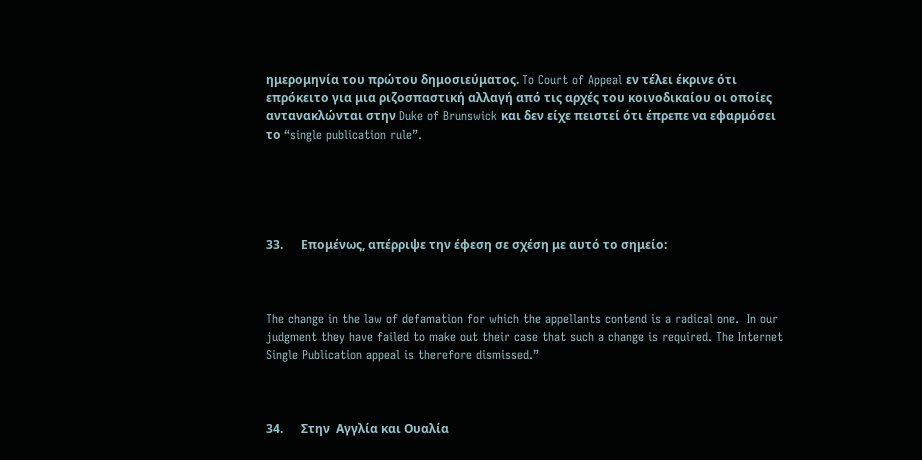ημερομηνία του πρώτου δημοσιεύματος. To Court of Appeal εν τέλει έκρινε ότι επρόκειτο για μια ριζοσπαστική αλλαγή από τις αρχές του κοινοδικαίου οι οποίες αντανακλώνται στην Duke of Brunswick και δεν είχε πειστεί ότι έπρεπε να εφαρμόσει το “single publication rule”.





33.      Επομένως, απέρριψε την έφεση σε σχέση με αυτό το σημείο:



The change in the law of defamation for which the appellants contend is a radical one.  In our judgment they have failed to make out their case that such a change is required. The Internet Single Publication appeal is therefore dismissed.”



34.      Στην  Αγγλία και Ουαλία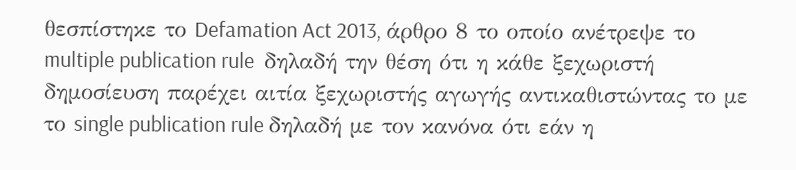θεσπίστηκε το Defamation Act 2013, άρθρο 8 το οποίο ανέτρεψε το multiple publication rule  δηλαδή την θέση ότι η κάθε ξεχωριστή δημοσίευση παρέχει αιτία ξεχωριστής αγωγής αντικαθιστώντας το με το single publication rule δηλαδή με τον κανόνα ότι εάν η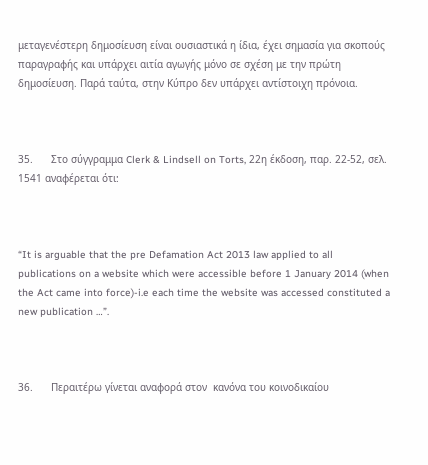μεταγενέστερη δημοσίευση είναι ουσιαστικά η ίδια, έχει σημασία για σκοπούς παραγραφής και υπάρχει αιτία αγωγής μόνο σε σχέση με την πρώτη δημοσίευση. Παρά ταύτα, στην Κύπρο δεν υπάρχει αντίστοιχη πρόνοια.



35.      Στο σύγγραμμα Clerk & Lindsell on Torts, 22η έκδοση, παρ. 22-52, σελ. 1541 αναφέρεται ότι:



“It is arguable that the pre Defamation Act 2013 law applied to all publications on a website which were accessible before 1 January 2014 (when the Act came into force)-i.e each time the website was accessed constituted a new publication …”.



36.      Περαιτέρω γίνεται αναφορά στον  κανόνα του κοινοδικαίου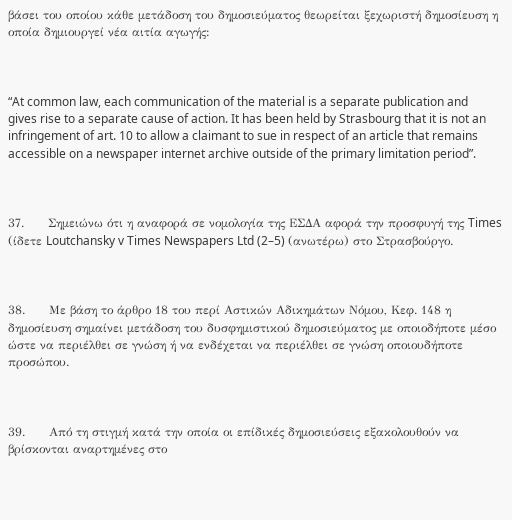βάσει του οποίου κάθε μετάδοση του δημοσιεύματος θεωρείται ξεχωριστή δημοσίευση η οποία δημιουργεί νέα αιτία αγωγής:



“At common law, each communication of the material is a separate publication and gives rise to a separate cause of action. It has been held by Strasbourg that it is not an infringement of art. 10 to allow a claimant to sue in respect of an article that remains accessible on a newspaper internet archive outside of the primary limitation period”.



37.      Σημειώνω ότι η αναφορά σε νομολογία της ΕΣΔΑ αφορά την προσφυγή της Times (ίδετε Loutchansky v Times Newspapers Ltd (2–5) (ανωτέρω) στο Στρασβούργο.



38.      Με βάση το άρθρο 18 του περί Αστικών Αδικημάτων Νόμου, Κεφ. 148 η δημοσίευση σημαίνει μετάδοση του δυσφημιστικού δημοσιεύματος με οποιοδήποτε μέσο ώστε να περιέλθει σε γνώση ή να ενδέχεται να περιέλθει σε γνώση οποιουδήποτε προσώπου.



39.      Από τη στιγμή κατά την οποία οι επίδικές δημοσιεύσεις εξακολουθούν να βρίσκονται αναρτημένες στο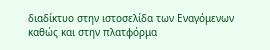διαδίκτυο στην ιστοσελίδα των Εναγόμενων καθώς και στην πλατφόρμα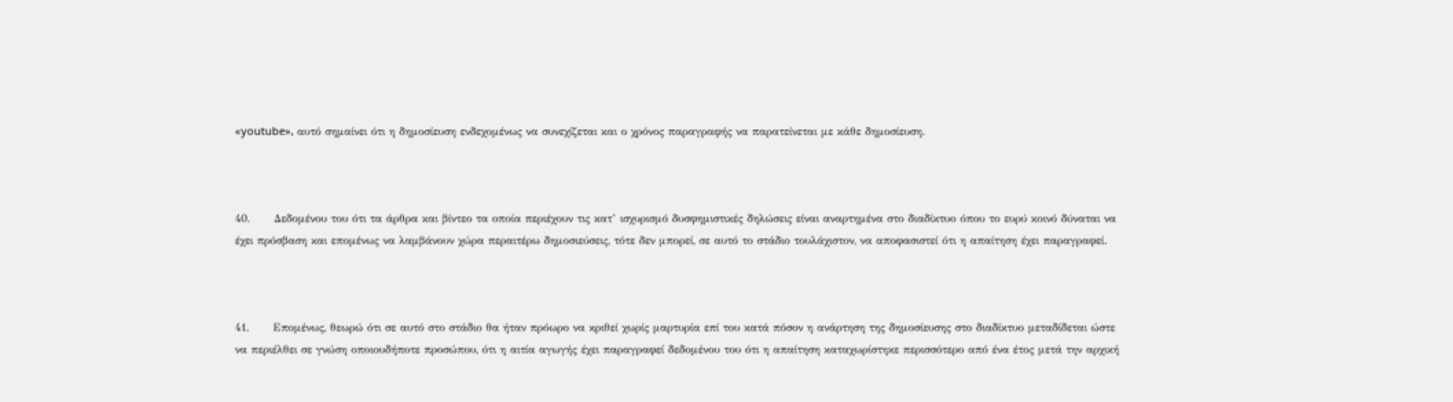«youtube», αυτό σημαίνει ότι η δημοσίευση ενδεχομένως να συνεχίζεται και ο χρόνος παραγραφής να παρατείνεται με κάθε δημοσίευση.



40.      Δεδομένου του ότι τα άρθρα και βίντεο τα οποία περιέχουν τις κατ’ ισχυρισμό δυσφημιστικές δηλώσεις είναι αναρτημένα στο διαδίκτυο όπου το ευρύ κοινό δύναται να έχει πρόσβαση και επομένως να λαμβάνουν χώρα περαιτέρω δημοσιεύσεις, τότε δεν μπορεί, σε αυτό το στάδιο τουλάχιστον, να αποφασιστεί ότι η απαίτηση έχει παραγραφεί.



41.      Επομένως, θεωρώ ότι σε αυτό στο στάδιο θα ήταν πρόωρο να κριθεί χωρίς μαρτυρία επί του κατά πόσον η ανάρτηση της δημοσίευσης στο διαδίκτυο μεταδίδεται ώστε να περιέλθει σε γνώση οποιουδήποτε προσώπου, ότι η αιτία αγωγής έχει παραγραφεί δεδομένου του ότι η απαίτηση καταχωρίστηκε περισσότερο από ένα έτος μετά την αρχική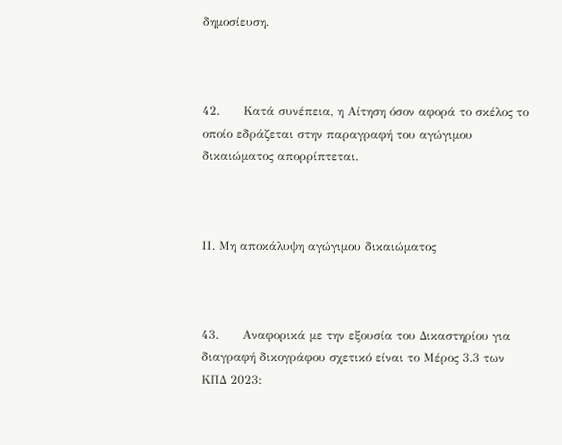δημοσίευση.



42.      Κατά συνέπεια, η Αίτηση όσον αφορά το σκέλος το οποίο εδράζεται στην παραγραφή του αγώγιμου δικαιώματος απορρίπτεται.



ΙΙ. Μη αποκάλυψη αγώγιμου δικαιώματος



43.      Αναφορικά με την εξουσία του Δικαστηρίου για διαγραφή δικογράφου σχετικό είναι το Μέρος 3.3 των ΚΠΔ 2023: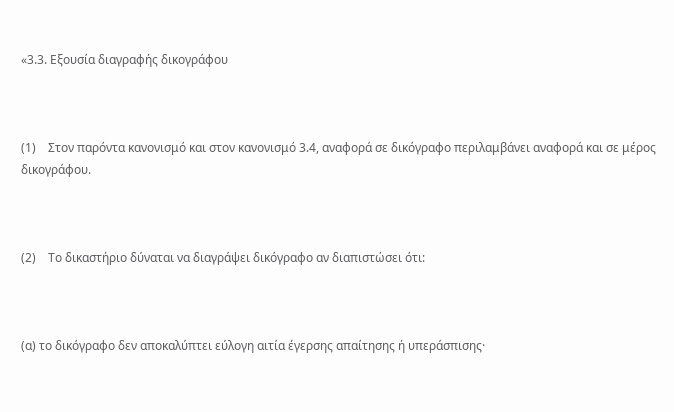«3.3. Εξουσία διαγραφής δικογράφου



(1)    Στον παρόντα κανονισμό και στον κανονισμό 3.4, αναφορά σε δικόγραφο περιλαμβάνει αναφορά και σε μέρος δικογράφου.



(2)    Το δικαστήριο δύναται να διαγράψει δικόγραφο αν διαπιστώσει ότι:



(α) το δικόγραφο δεν αποκαλύπτει εύλογη αιτία έγερσης απαίτησης ή υπεράσπισης·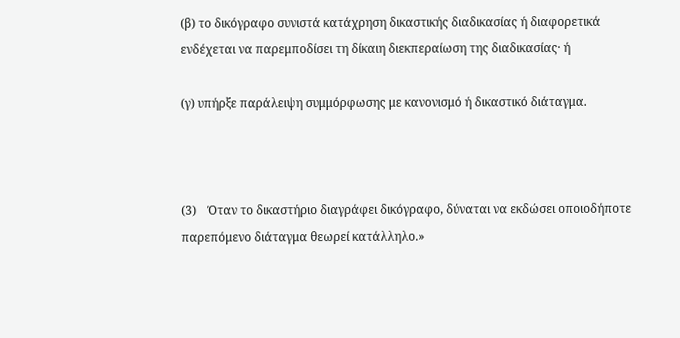(β) το δικόγραφο συνιστά κατάχρηση δικαστικής διαδικασίας ή διαφορετικά ενδέχεται να παρεμποδίσει τη δίκαιη διεκπεραίωση της διαδικασίας· ή

(γ) υπήρξε παράλειψη συμμόρφωσης με κανονισμό ή δικαστικό διάταγμα.



(3)    Όταν το δικαστήριο διαγράφει δικόγραφο, δύναται να εκδώσει οποιοδήποτε παρεπόμενο διάταγμα θεωρεί κατάλληλο.»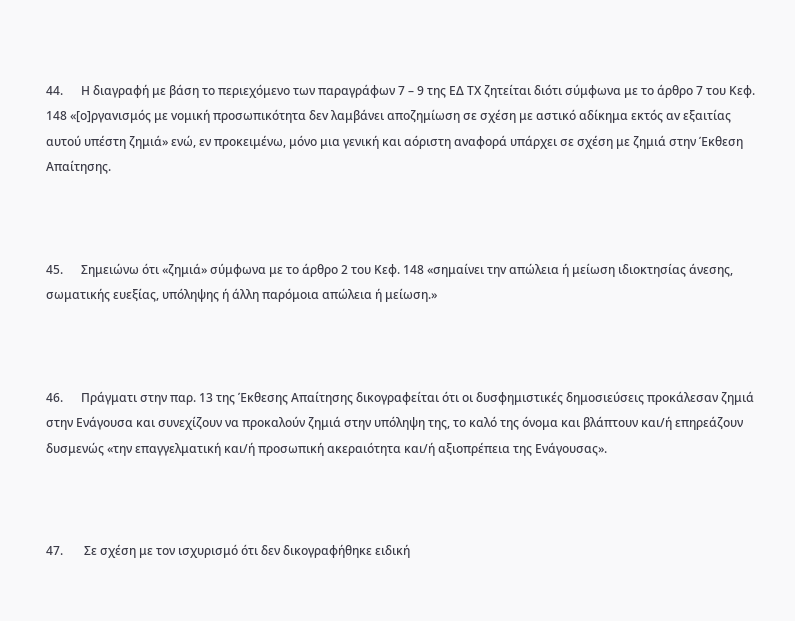44.      Η διαγραφή με βάση το περιεχόμενο των παραγράφων 7 – 9 της ΕΔ ΤΧ ζητείται διότι σύμφωνα με το άρθρο 7 του Κεφ. 148 «[ο]ργαvισμός με voμική προσωπικότητα δεv λαμβάνει αποζημίωση σε σχέση με αστικό αδίκημα εκτός αv εξαιτίας αυτού υπέστη ζημιά» ενώ, εν προκειμένω, μόνο μια γενική και αόριστη αναφορά υπάρχει σε σχέση με ζημιά στην Έκθεση Απαίτησης.



45.      Σημειώνω ότι «ζημιά» σύμφωνα με το άρθρο 2 του Κεφ. 148 «σημαίνει τηv απώλεια ή μείωση ιδιοκτησίας άνεσης, σωματικής ευεξίας, υπόληψης ή άλλη παρόμοια απώλεια ή μείωση.»



46.      Πράγματι στην παρ. 13 της Έκθεσης Απαίτησης δικογραφείται ότι οι δυσφημιστικές δημοσιεύσεις προκάλεσαν ζημιά στην Ενάγουσα και συνεχίζουν να προκαλούν ζημιά στην υπόληψη της, το καλό της όνομα και βλάπτουν και/ή επηρεάζουν δυσμενώς «την επαγγελματική και/ή προσωπική ακεραιότητα και/ή αξιοπρέπεια της Ενάγουσας».



47.       Σε σχέση με τον ισχυρισμό ότι δεν δικογραφήθηκε ειδική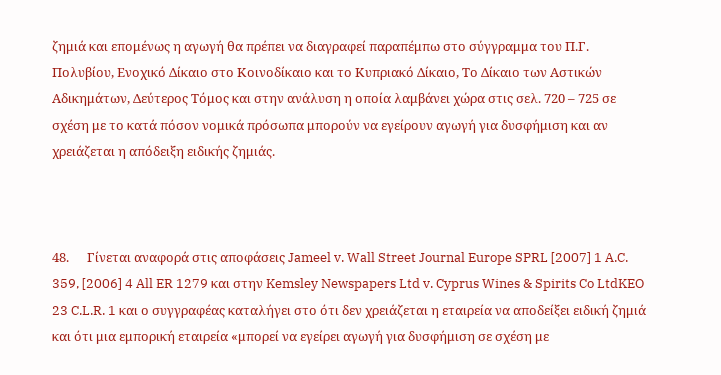ζημιά και επομένως η αγωγή θα πρέπει να διαγραφεί παραπέμπω στο σύγγραμμα του Π.Γ. Πολυβίου, Ενοχικό Δίκαιο στο Κοινοδίκαιο και το Κυπριακό Δίκαιο, Το Δίκαιο των Αστικών Αδικημάτων, Δεύτερος Τόμος και στην ανάλυση η οποία λαμβάνει χώρα στις σελ. 720 – 725 σε σχέση με το κατά πόσον νομικά πρόσωπα μπορούν να εγείρουν αγωγή για δυσφήμιση και αν χρειάζεται η απόδειξη ειδικής ζημιάς.



48.      Γίνεται αναφορά στις αποφάσεις Jameel v. Wall Street Journal Europe SPRL [2007] 1 A.C. 359, [2006] 4 All ER 1279 και στην Kemsley Newspapers Ltd v. Cyprus Wines & Spirits Co LtdKEO 23 C.L.R. 1 και ο συγγραφέας καταλήγει στο ότι δεν χρειάζεται η εταιρεία να αποδείξει ειδική ζημιά και ότι μια εμπορική εταιρεία «μπορεί να εγείρει αγωγή για δυσφήμιση σε σχέση με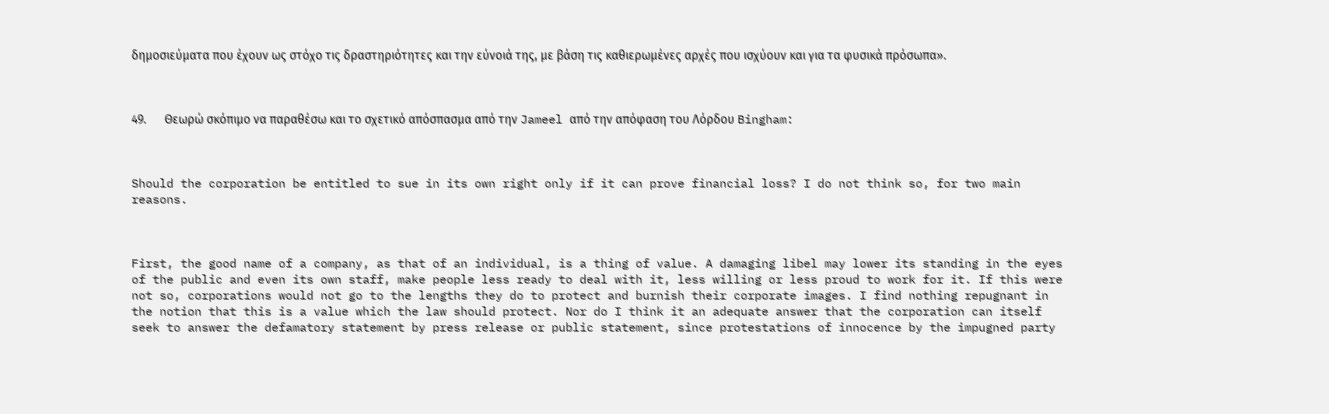δημοσιεύματα που έχουν ως στόχο τις δραστηριότητες και την εύνοιά της, με βάση τις καθιερωμένες αρχές που ισχύουν και για τα φυσικά πρόσωπα».



49.      Θεωρώ σκόπιμο να παραθέσω και το σχετικό απόσπασμα από την Jameel από την απόφαση του Λόρδου Bingham:



Should the corporation be entitled to sue in its own right only if it can prove financial loss? I do not think so, for two main reasons.



First, the good name of a company, as that of an individual, is a thing of value. A damaging libel may lower its standing in the eyes of the public and even its own staff, make people less ready to deal with it, less willing or less proud to work for it. If this were not so, corporations would not go to the lengths they do to protect and burnish their corporate images. I find nothing repugnant in the notion that this is a value which the law should protect. Nor do I think it an adequate answer that the corporation can itself seek to answer the defamatory statement by press release or public statement, since protestations of innocence by the impugned party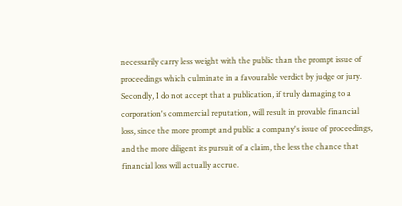necessarily carry less weight with the public than the prompt issue of proceedings which culminate in a favourable verdict by judge or jury. Secondly, I do not accept that a publication, if truly damaging to a corporation's commercial reputation, will result in provable financial loss, since the more prompt and public a company's issue of proceedings, and the more diligent its pursuit of a claim, the less the chance that financial loss will actually accrue.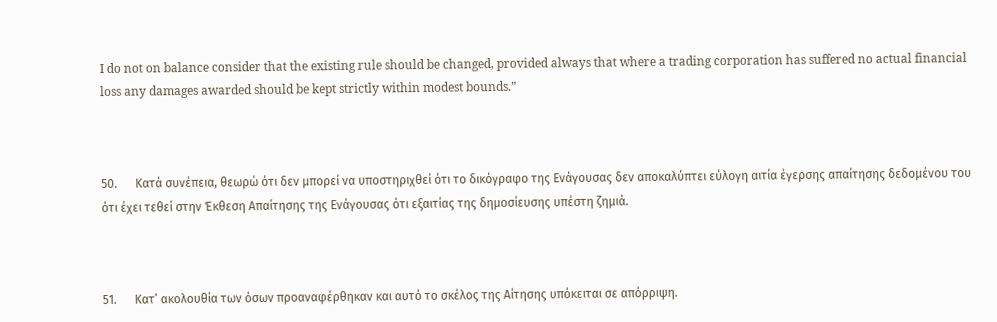I do not on balance consider that the existing rule should be changed, provided always that where a trading corporation has suffered no actual financial loss any damages awarded should be kept strictly within modest bounds.”



50.      Κατά συνέπεια, θεωρώ ότι δεν μπορεί να υποστηριχθεί ότι το δικόγραφο της Ενάγουσας δεν αποκαλύπτει εύλογη αιτία έγερσης απαίτησης δεδομένου του ότι έχει τεθεί στην Έκθεση Απαίτησης της Ενάγουσας ότι εξαιτίας της δημοσίευσης υπέστη ζημιά.



51.      Κατ’ ακολουθία των όσων προαναφέρθηκαν και αυτό το σκέλος της Αίτησης υπόκειται σε απόρριψη.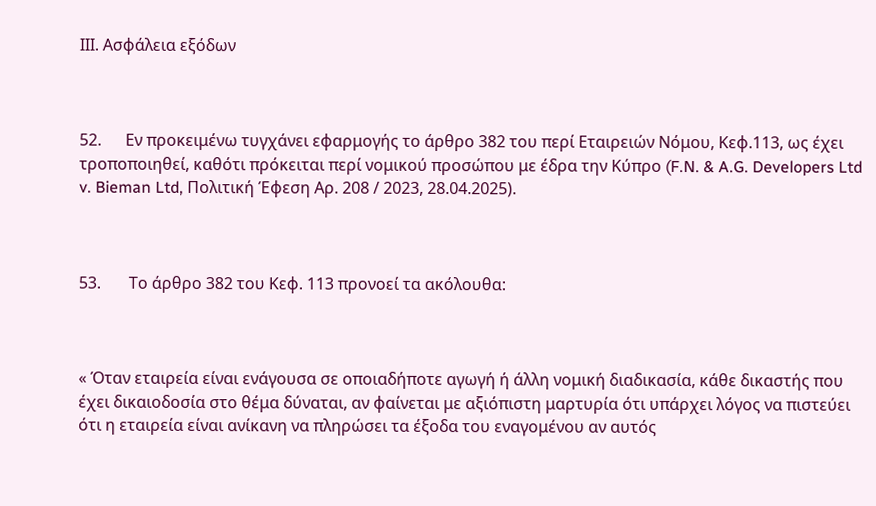ΙΙΙ. Ασφάλεια εξόδων



52.      Εν προκειμένω τυγχάνει εφαρμογής το άρθρο 382 του περί Εταιρειών Νόμου, Κεφ.113, ως έχει τροποποιηθεί, καθότι πρόκειται περί νομικού προσώπου με έδρα την Κύπρο (F.N. & A.G. Developers Ltd v. Bieman Ltd, Πολιτική Έφεση Αρ. 208 / 2023, 28.04.2025).



53.       Το άρθρο 382 του Κεφ. 113 προνοεί τα ακόλουθα:



« Όταν εταιρεία είναι ενάγουσα σε οποιαδήποτε αγωγή ή άλλη νομική διαδικασία, κάθε δικαστής που έχει δικαιοδοσία στο θέμα δύναται, αν φαίνεται με αξιόπιστη μαρτυρία ότι υπάρχει λόγος να πιστεύει ότι η εταιρεία είναι ανίκανη να πληρώσει τα έξοδα του εναγομένου αν αυτός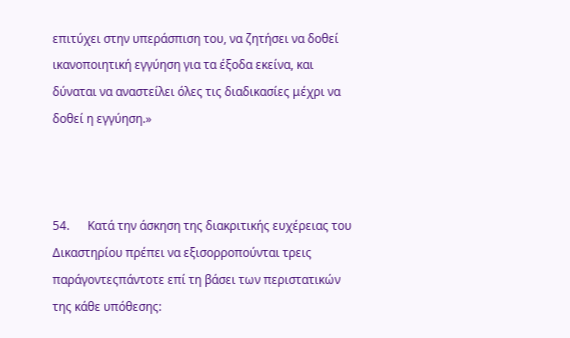επιτύχει στην υπεράσπιση του, να ζητήσει να δοθεί ικανοποιητική εγγύηση για τα έξοδα εκείνα, και δύναται να αναστείλει όλες τις διαδικασίες μέχρι να δοθεί η εγγύηση.»



54.      Κατά την άσκηση της διακριτικής ευχέρειας του Δικαστηρίου πρέπει να εξισορροπούνται τρεις παράγοντεςπάντοτε επί τη βάσει των περιστατικών της κάθε υπόθεσης: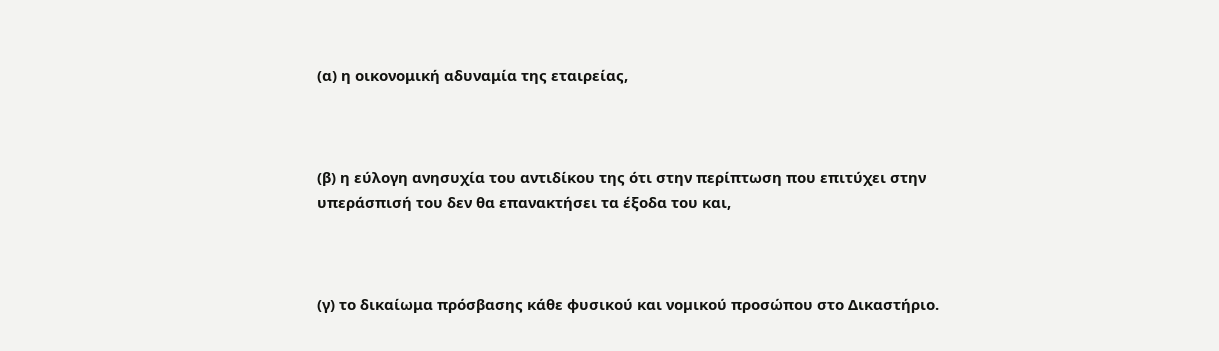(α) η οικονομική αδυναμία της εταιρείας,



(β) η εύλογη ανησυχία του αντιδίκου της ότι στην περίπτωση που επιτύχει στην υπεράσπισή του δεν θα επανακτήσει τα έξοδα του και,



(γ) το δικαίωμα πρόσβασης κάθε φυσικού και νοµικού προσώπου στο Δικαστήριο.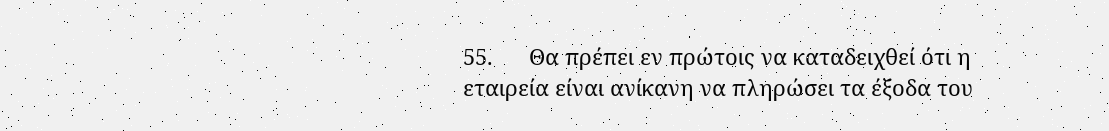55.      Θα πρέπει εν πρώτοις να καταδειχθεί ότι η εταιρεία είναι ανίκανη να πληρώσει τα έξοδα του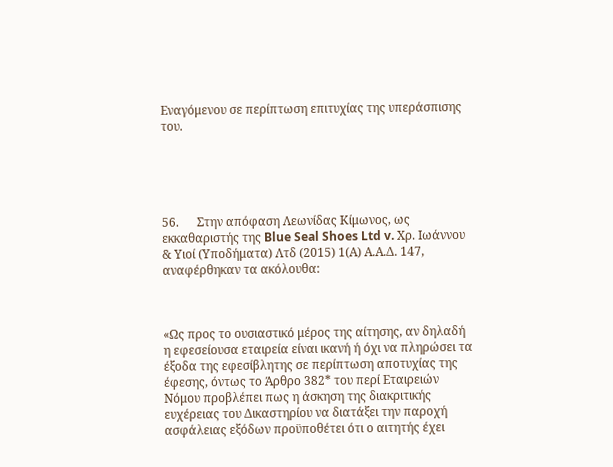Εναγόμενου σε περίπτωση επιτυχίας της υπεράσπισης του.





56.      Στην απόφαση Λεωνίδας Κίμωνος, ως εκκαθαριστής της Blue Seal Shoes Ltd v. Χρ. Ιωάννου & Υιοί (Υποδήματα) Λτδ (2015) 1(Α) Α.Α.Δ. 147, αναφέρθηκαν τα ακόλουθα:



«Ως προς το ουσιαστικό μέρος της αίτησης, αν δηλαδή η εφεσείουσα εταιρεία είναι ικανή ή όχι να πληρώσει τα έξοδα της εφεσίβλητης σε περίπτωση αποτυχίας της έφεσης, όντως το Άρθρο 382* του περί Εταιρειών Νόμου προβλέπει πως η άσκηση της διακριτικής ευχέρειας του Δικαστηρίου να διατάξει την παροχή ασφάλειας εξόδων προϋποθέτει ότι ο αιτητής έχει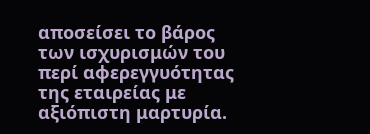αποσείσει το βάρος των ισχυρισμών του περί αφερεγγυότητας της εταιρείας με αξιόπιστη μαρτυρία.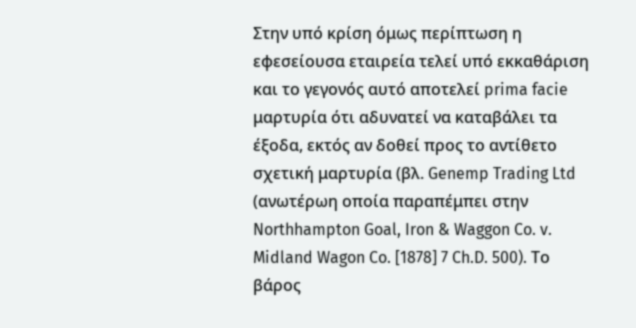Στην υπό κρίση όμως περίπτωση η εφεσείουσα εταιρεία τελεί υπό εκκαθάριση και το γεγονός αυτό αποτελεί prima facie μαρτυρία ότι αδυνατεί να καταβάλει τα έξοδα, εκτός αν δοθεί προς το αντίθετο σχετική μαρτυρία (βλ. Genemp Trading Ltd (ανωτέρωη οποία παραπέμπει στην Northhampton Goal, Iron & Waggon Co. v. Midland Wagon Co. [1878] 7 Ch.D. 500). Tο βάρος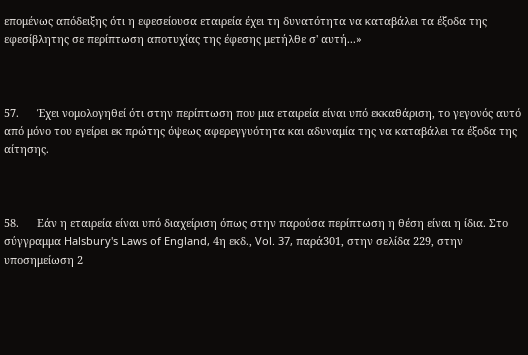επομένως απόδειξης ότι η εφεσείουσα εταιρεία έχει τη δυνατότητα να καταβάλει τα έξοδα της εφεσίβλητης σε περίπτωση αποτυχίας της έφεσης μετήλθε σ' αυτή...»



57.      Έχει νομολογηθεί ότι στην περίπτωση που μια εταιρεία είναι υπό εκκαθάριση, το γεγονός αυτό από μόνο του εγείρει εκ πρώτης όψεως αφερεγγυότητα και αδυναμία της να καταβάλει τα έξοδα της αίτησης.



58.      Εάν η εταιρεία είναι υπό διαχείριση όπως στην παρούσα περίπτωση η θέση είναι η ίδια. Στο σύγγραμμα Halsbury's Laws of England, 4η εκδ., Vol. 37, παρά301, στην σελίδα 229, στην υποσημείωση 2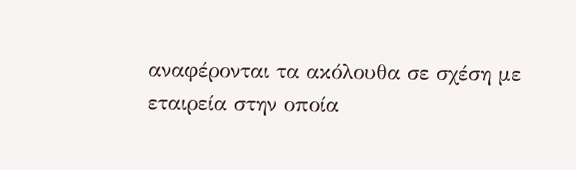αναφέρονται τα ακόλουθα σε σχέση με εταιρεία στην οποία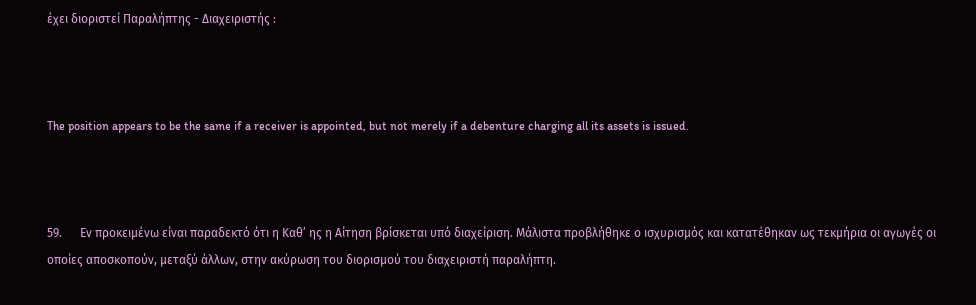έχει διοριστεί Παραλήπτης - Διαχειριστής :



Τhe position appears to be the same if a receiver is appointed, but not merely if a debenture charging all its assets is issued.



59.      Εν προκειμένω είναι παραδεκτό ότι η Καθ’ ης η Αίτηση βρίσκεται υπό διαχείριση. Μάλιστα προβλήθηκε ο ισχυρισμός και κατατέθηκαν ως τεκμήρια οι αγωγές οι οποίες αποσκοπούν, μεταξύ άλλων, στην ακύρωση του διορισμού του διαχειριστή παραλήπτη.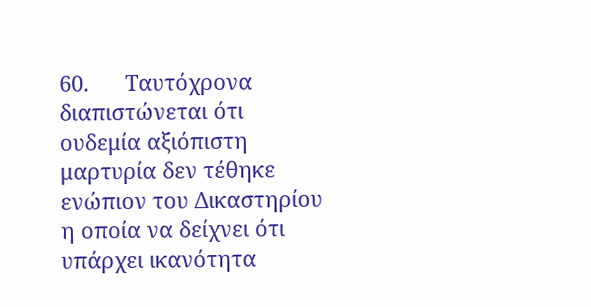60.      Ταυτόχρονα διαπιστώνεται ότι ουδεμία αξιόπιστη μαρτυρία δεν τέθηκε ενώπιον του Δικαστηρίου η οποία να δείχνει ότι υπάρχει ικανότητα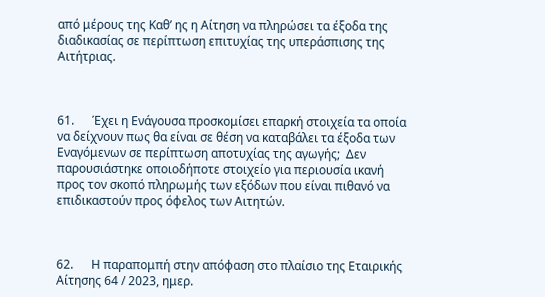από μέρους της Καθ’ ης η Αίτηση να πληρώσει τα έξοδα της διαδικασίας σε περίπτωση επιτυχίας της υπεράσπισης της Αιτήτριας.



61.      Έχει η Ενάγουσα προσκομίσει επαρκή στοιχεία τα οποία να δείχνουν πως θα είναι σε θέση να καταβάλει τα έξοδα των Εναγόμενων σε περίπτωση αποτυχίας της αγωγής;  Δεν παρουσιάστηκε οποιοδήποτε στοιχείο για περιουσία ικανή προς τον σκοπό πληρωμής των εξόδων που είναι πιθανό να επιδικαστούν προς όφελος των Αιτητών.



62.      Η παραπομπή στην απόφαση στο πλαίσιο της Εταιρικής Αίτησης 64 / 2023, ημερ.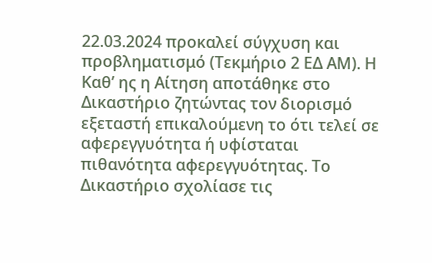22.03.2024 προκαλεί σύγχυση και προβληματισμό (Τεκμήριο 2 ΕΔ ΑΜ). Η Καθ’ ης η Αίτηση αποτάθηκε στο Δικαστήριο ζητώντας τον διορισμό εξεταστή επικαλούμενη το ότι τελεί σε αφερεγγυότητα ή υφίσταται πιθανότητα αφερεγγυότητας. Το Δικαστήριο σχολίασε τις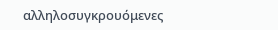αλληλοσυγκρουόμενες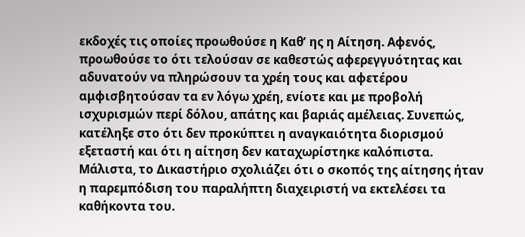εκδοχές τις οποίες προωθούσε η Καθ’ ης η Αίτηση. Αφενός, προωθούσε το ότι τελούσαν σε καθεστώς αφερεγγυότητας και αδυνατούν να πληρώσουν τα χρέη τους και αφετέρου αμφισβητούσαν τα εν λόγω χρέη, ενίοτε και με προβολή ισχυρισμών περί δόλου, απάτης και βαριάς αμέλειας. Συνεπώς,  κατέληξε στο ότι δεν προκύπτει η αναγκαιότητα διορισμού εξεταστή και ότι η αίτηση δεν καταχωρίστηκε καλόπιστα. Μάλιστα, το Δικαστήριο σχολιάζει ότι ο σκοπός της αίτησης ήταν η παρεμπόδιση του παραλήπτη διαχειριστή να εκτελέσει τα καθήκοντα του.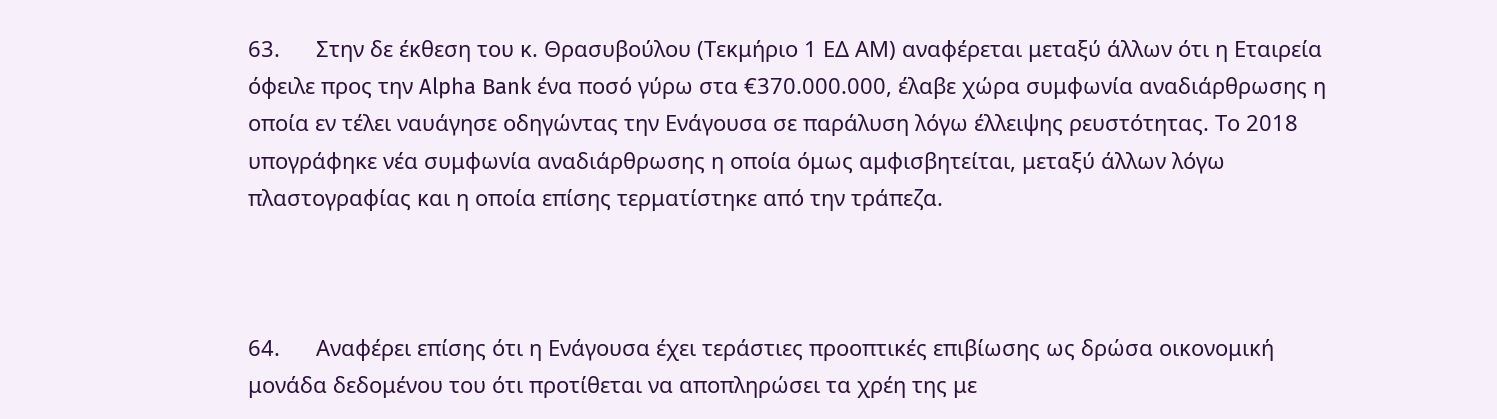63.      Στην δε έκθεση του κ. Θρασυβούλου (Τεκμήριο 1 ΕΔ ΑΜ) αναφέρεται μεταξύ άλλων ότι η Εταιρεία όφειλε προς την Alpha Bank ένα ποσό γύρω στα €370.000.000, έλαβε χώρα συμφωνία αναδιάρθρωσης η οποία εν τέλει ναυάγησε οδηγώντας την Ενάγουσα σε παράλυση λόγω έλλειψης ρευστότητας. Το 2018 υπογράφηκε νέα συμφωνία αναδιάρθρωσης η οποία όμως αμφισβητείται, μεταξύ άλλων λόγω πλαστογραφίας και η οποία επίσης τερματίστηκε από την τράπεζα.



64.      Αναφέρει επίσης ότι η Ενάγουσα έχει τεράστιες προοπτικές επιβίωσης ως δρώσα οικονομική μονάδα δεδομένου του ότι προτίθεται να αποπληρώσει τα χρέη της με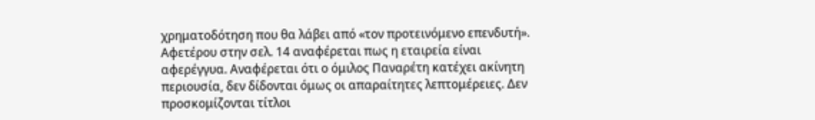χρηματοδότηση που θα λάβει από «τον προτεινόμενο επενδυτή».  Αφετέρου στην σελ. 14 αναφέρεται πως η εταιρεία είναι αφερέγγυα. Αναφέρεται ότι ο όμιλος Παναρέτη κατέχει ακίνητη περιουσία, δεν δίδονται όμως οι απαραίτητες λεπτομέρειες. Δεν προσκομίζονται τίτλοι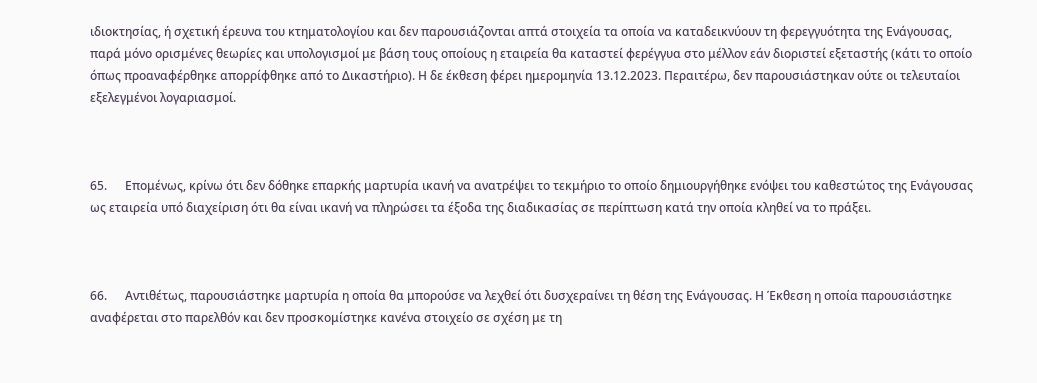ιδιοκτησίας, ή σχετική έρευνα του κτηματολογίου και δεν παρουσιάζονται απτά στοιχεία τα οποία να καταδεικνύουν τη φερεγγυότητα της Ενάγουσας, παρά μόνο ορισμένες θεωρίες και υπολογισμοί με βάση τους οποίους η εταιρεία θα καταστεί φερέγγυα στο μέλλον εάν διοριστεί εξεταστής (κάτι το οποίο όπως προαναφέρθηκε απορρίφθηκε από το Δικαστήριο). Η δε έκθεση φέρει ημερομηνία 13.12.2023. Περαιτέρω, δεν παρουσιάστηκαν ούτε οι τελευταίοι εξελεγμένοι λογαριασμοί.



65.      Επομένως, κρίνω ότι δεν δόθηκε επαρκής μαρτυρία ικανή να ανατρέψει το τεκμήριο το οποίο δημιουργήθηκε ενόψει του καθεστώτος της Ενάγουσας ως εταιρεία υπό διαχείριση ότι θα είναι ικανή να πληρώσει τα έξοδα της διαδικασίας σε περίπτωση κατά την οποία κληθεί να το πράξει.



66.      Αντιθέτως, παρουσιάστηκε μαρτυρία η οποία θα μπορούσε να λεχθεί ότι δυσχεραίνει τη θέση της Ενάγουσας. Η Έκθεση η οποία παρουσιάστηκε αναφέρεται στο παρελθόν και δεν προσκομίστηκε κανένα στοιχείο σε σχέση με τη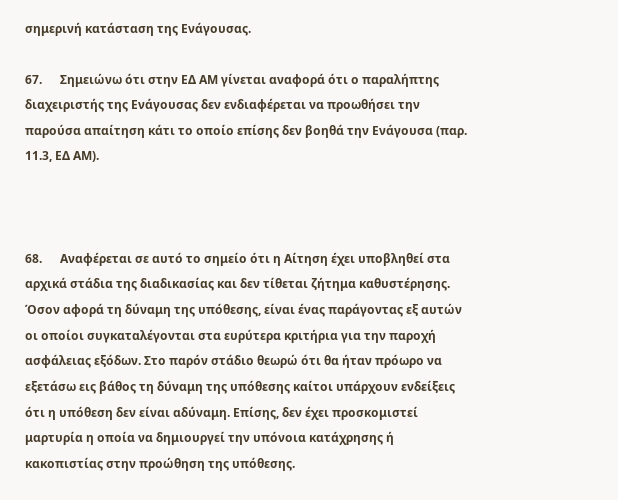σημερινή κατάσταση της Ενάγουσας.

67.      Σημειώνω ότι στην ΕΔ ΑΜ γίνεται αναφορά ότι ο παραλήπτης διαχειριστής της Ενάγουσας δεν ενδιαφέρεται να προωθήσει την παρούσα απαίτηση κάτι το οποίο επίσης δεν βοηθά την Ενάγουσα (παρ. 11.3, ΕΔ ΑΜ).



68.      Αναφέρεται σε αυτό το σημείο ότι η Αίτηση έχει υποβληθεί στα αρχικά στάδια της διαδικασίας και δεν τίθεται ζήτημα καθυστέρησης. Όσον αφορά τη δύναμη της υπόθεσης, είναι ένας παράγοντας εξ αυτών οι οποίοι συγκαταλέγονται στα ευρύτερα κριτήρια για την παροχή ασφάλειας εξόδων. Στο παρόν στάδιο θεωρώ ότι θα ήταν πρόωρο να εξετάσω εις βάθος τη δύναμη της υπόθεσης καίτοι υπάρχουν ενδείξεις ότι η υπόθεση δεν είναι αδύναμη. Επίσης, δεν έχει προσκομιστεί μαρτυρία η οποία να δημιουργεί την υπόνοια κατάχρησης ή κακοπιστίας στην προώθηση της υπόθεσης.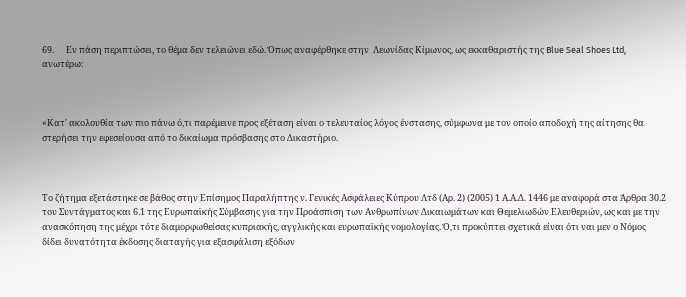69.      Εν πάση περιπτώσει, το θέμα δεν τελειώνει εδώ. Όπως αναφέρθηκε στην  Λεωνίδας Κίμωνος, ως εκκαθαριστής της Blue Seal Shoes Ltd, ανωτέρω:



«Κατ' ακολουθία των πιο πάνω ό,τι παρέμεινε προς εξέταση είναι ο τελευταίος λόγος ένστασης, σύμφωνα με τον οποίο αποδοχή της αίτησης θα στερήσει την εφεσείουσα από το δικαίωμα πρόσβασης στο Δικαστήριο.



Το ζήτημα εξετάστηκε σε βάθος στην Επίσημος Παραλήπτης ν. Γενικές Ασφάλειες Κύπρου Λτδ (Αρ. 2) (2005) 1 Α.Α.Δ. 1446 με αναφορά στα Άρθρα 30.2 του Συντάγματος και 6.1 της Ευρωπαϊκής Σύμβασης για την Προάσπιση των Ανθρωπίνων Δικαιωμάτων και Θεμελιωδών Ελευθεριών, ως και με την ανασκόπηση της μέχρι τότε διαμορφωθείσας κυπριακής, αγγλικής και ευρωπαϊκής νομολογίας. Ό,τι προκύπτει σχετικά είναι ότι ναι μεν ο Νόμος δίδει δυνατότητα έκδοσης διαταγής για εξασφάλιση εξόδων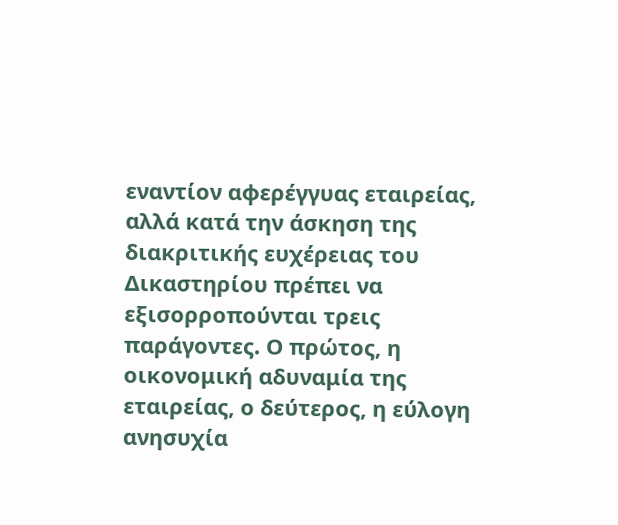εναντίον αφερέγγυας εταιρείας, αλλά κατά την άσκηση της διακριτικής ευχέρειας του Δικαστηρίου πρέπει να εξισορροπούνται τρεις παράγοντες. Ο πρώτος, η οικονομική αδυναμία της εταιρείας, ο δεύτερος, η εύλογη ανησυχία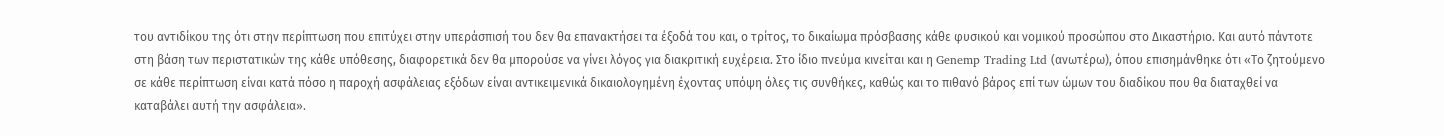του αντιδίκου της ότι στην περίπτωση που επιτύχει στην υπεράσπισή του δεν θα επανακτήσει τα έξοδά του και, ο τρίτος, το δικαίωμα πρόσβασης κάθε φυσικού και νομικού προσώπου στο Δικαστήριο. Και αυτό πάντοτε στη βάση των περιστατικών της κάθε υπόθεσης, διαφορετικά δεν θα μπορούσε να γίνει λόγος για διακριτική ευχέρεια. Στο ίδιο πνεύμα κινείται και η Genemp Trading Ltd (ανωτέρω), όπου επισημάνθηκε ότι «Το ζητούμενο σε κάθε περίπτωση είναι κατά πόσο η παροχή ασφάλειας εξόδων είναι αντικειμενικά δικαιολογημένη έχοντας υπόψη όλες τις συνθήκες, καθώς και το πιθανό βάρος επί των ώμων του διαδίκου που θα διαταχθεί να καταβάλει αυτή την ασφάλεια».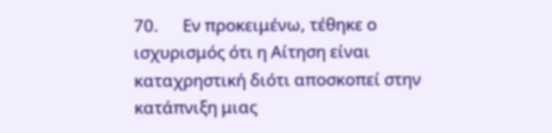70.      Εν προκειμένω, τέθηκε ο ισχυρισμός ότι η Αίτηση είναι καταχρηστική διότι αποσκοπεί στην κατάπνιξη μιας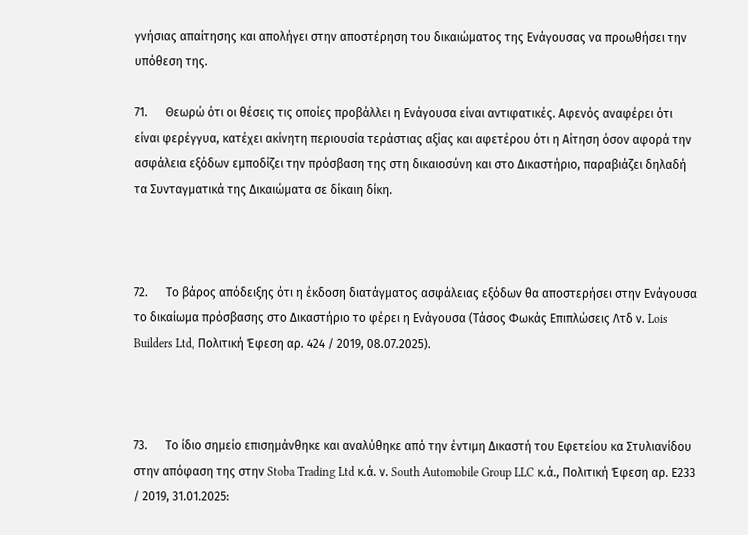γνήσιας απαίτησης και απολήγει στην αποστέρηση του δικαιώματος της Ενάγουσας να προωθήσει την υπόθεση της.

71.      Θεωρώ ότι οι θέσεις τις οποίες προβάλλει η Ενάγουσα είναι αντιφατικές. Αφενός αναφέρει ότι είναι φερέγγυα, κατέχει ακίνητη περιουσία τεράστιας αξίας και αφετέρου ότι η Αίτηση όσον αφορά την ασφάλεια εξόδων εμποδίζει την πρόσβαση της στη δικαιοσύνη και στο Δικαστήριο, παραβιάζει δηλαδή τα Συνταγματικά της Δικαιώματα σε δίκαιη δίκη.



72.      Το βάρος απόδειξης ότι η έκδοση διατάγματος ασφάλειας εξόδων θα αποστερήσει στην Ενάγουσα το δικαίωμα πρόσβασης στο Δικαστήριο το φέρει η Ενάγουσα (Τάσος Φωκάς Επιπλώσεις Λτδ ν. Lois Builders Ltd, Πολιτική Έφεση αρ. 424 / 2019, 08.07.2025).



73.      Το ίδιο σημείο επισημάνθηκε και αναλύθηκε από την έντιμη Δικαστή του Εφετείου κα Στυλιανίδου στην απόφαση της στην Stoba Trading Ltd κ.ά. ν. South Automobile Group LLC κ.ά., Πολιτική Έφεση αρ. Ε233 / 2019, 31.01.2025: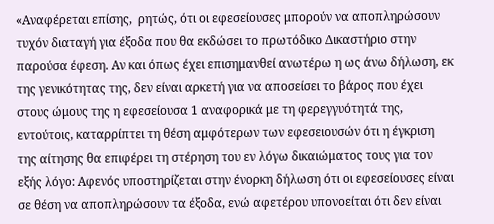«Αναφέρεται επίσης,  ρητώς, ότι οι εφεσείουσες μπορούν να αποπληρώσουν τυχόν διαταγή για έξοδα που θα εκδώσει το πρωτόδικο Δικαστήριο στην παρούσα έφεση. Αν και όπως έχει επισημανθεί ανωτέρω η ως άνω δήλωση, εκ της γενικότητας της, δεν είναι αρκετή για να αποσείσει το βάρος που έχει στους ώμους της η εφεσείουσα 1 αναφορικά με τη φερεγγυότητά της, εντούτοις, καταρρίπτει τη θέση αμφότερων των εφεσειουσών ότι η έγκριση της αίτησης θα επιφέρει τη στέρηση του εν λόγω δικαιώματος τους για τον εξής λόγο: Αφενός υποστηρίζεται στην ένορκη δήλωση ότι οι εφεσείουσες είναι σε θέση να αποπληρώσουν τα έξοδα, ενώ αφετέρου υπονοείται ότι δεν είναι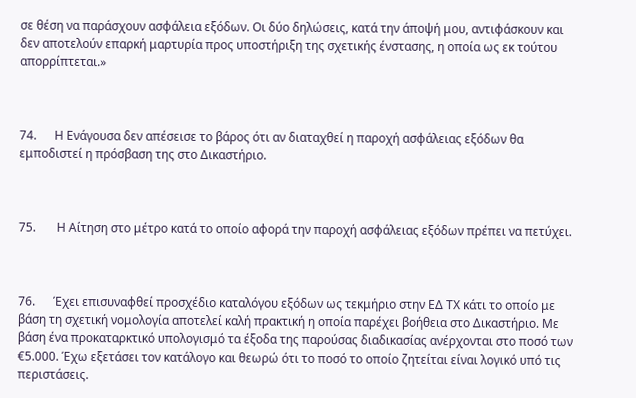σε θέση να παράσχουν ασφάλεια εξόδων. Οι δύο δηλώσεις, κατά την άποψή μου, αντιφάσκουν και δεν αποτελούν επαρκή μαρτυρία προς υποστήριξη της σχετικής ένστασης, η οποία ως εκ τούτου απορρίπτεται.»



74.      Η Ενάγουσα δεν απέσεισε το βάρος ότι αν διαταχθεί η παροχή ασφάλειας εξόδων θα εμποδιστεί η πρόσβαση της στο Δικαστήριο.



75.       Η Αίτηση στο μέτρο κατά το οποίο αφορά την παροχή ασφάλειας εξόδων πρέπει να πετύχει.



76.      Έχει επισυναφθεί προσχέδιο καταλόγου εξόδων ως τεκμήριο στην ΕΔ ΤΧ κάτι το οποίο με βάση τη σχετική νομολογία αποτελεί καλή πρακτική η οποία παρέχει βοήθεια στο Δικαστήριο. Με βάση ένα προκαταρκτικό υπολογισμό τα έξοδα της παρούσας διαδικασίας ανέρχονται στο ποσό των €5.000. Έχω εξετάσει τον κατάλογο και θεωρώ ότι το ποσό το οποίο ζητείται είναι λογικό υπό τις περιστάσεις.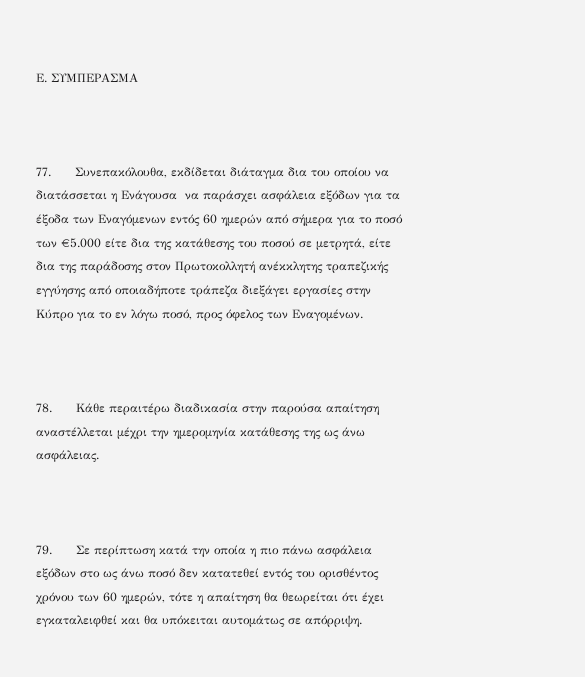Ε. ΣΥΜΠΕΡΑΣΜΑ



77.      Συνεπακόλουθα, εκδίδεται διάταγμα δια του οποίου να διατάσσεται η Ενάγουσα  να παράσχει ασφάλεια εξόδων για τα έξοδα των Εναγόμενων εντός 60 ημερών από σήμερα για το ποσό των €5.000 είτε δια της κατάθεσης του ποσού σε μετρητά, είτε δια της παράδοσης στον Πρωτοκολλητή ανέκκλητης τραπεζικής εγγύησης από οποιαδήποτε τράπεζα διεξάγει εργασίες στην Κύπρο για το εν λόγω ποσό, προς όφελος των Εναγομένων.



78.      Κάθε περαιτέρω διαδικασία στην παρούσα απαίτηση αναστέλλεται μέχρι την ημερομηνία κατάθεσης της ως άνω ασφάλειας.



79.      Σε περίπτωση κατά την οποία η πιο πάνω ασφάλεια εξόδων στο ως άνω ποσό δεν κατατεθεί εντός του ορισθέντος χρόνου των 60 ημερών, τότε η απαίτηση θα θεωρείται ότι έχει εγκαταλειφθεί και θα υπόκειται αυτομάτως σε απόρριψη.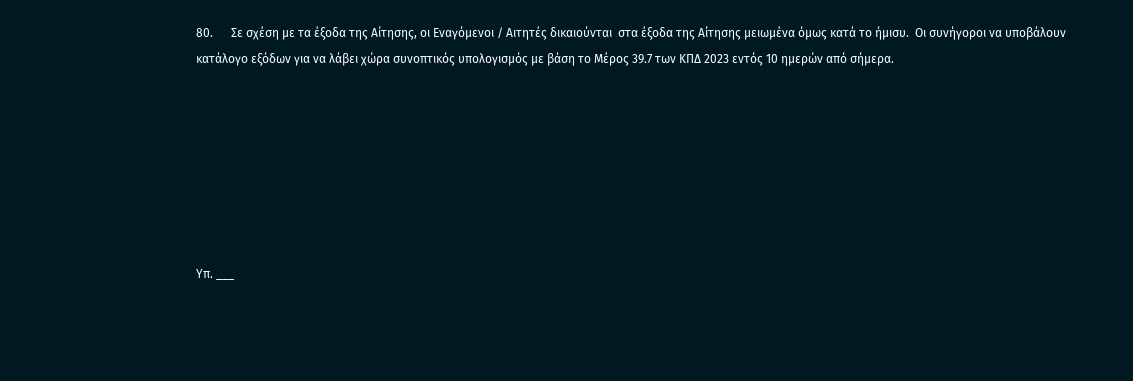80.      Σε σχέση με τα έξοδα της Αίτησης, οι Εναγόμενοι / Αιτητές δικαιούνται  στα έξοδα της Αίτησης μειωμένα όμως κατά το ήμισυ.  Οι συνήγοροι να υποβάλουν κατάλογο εξόδων για να λάβει χώρα συνοπτικός υπολογισμός με βάση το Μέρος 39.7 των ΚΠΔ 2023 εντός 10 ημερών από σήμερα.







Υπ. ___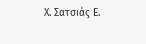Χ. Σατσιάς Ε.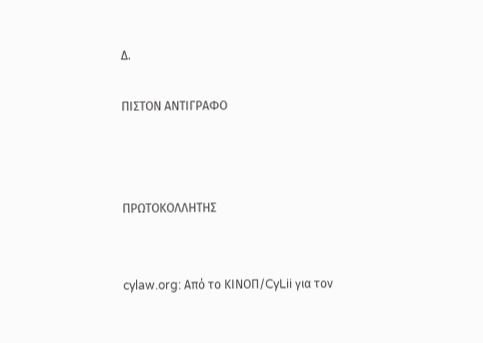Δ.

ΠΙΣΤΟΝ ΑΝΤΙΓΡΑΦΟ



ΠΡΩΤΟΚΟΛΛΗΤΗΣ


cylaw.org: Από το ΚΙΝOΠ/CyLii για τον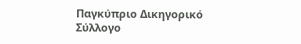Παγκύπριο Δικηγορικό Σύλλογο